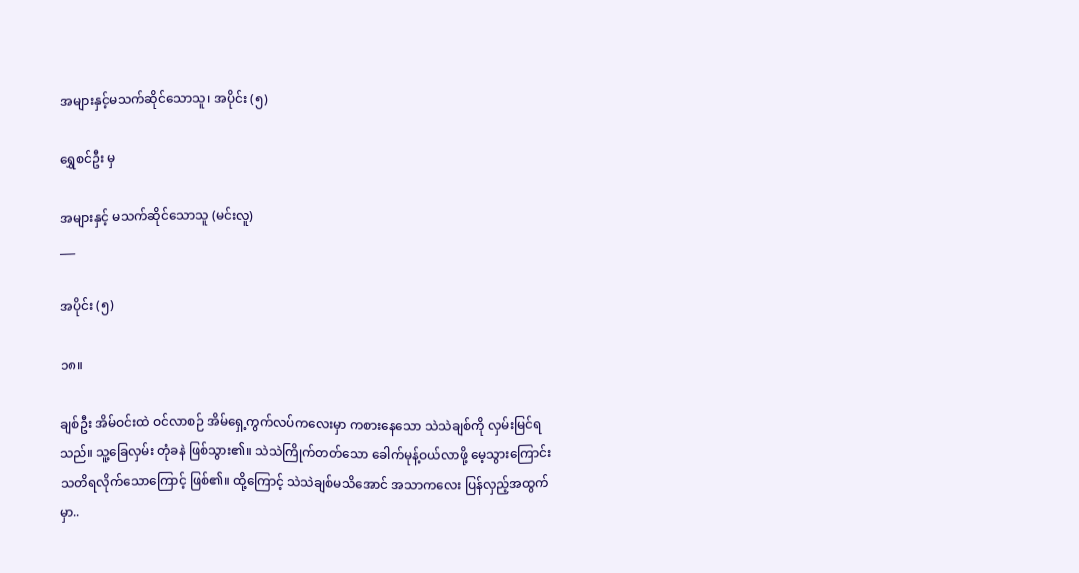အများနှင့်မသက်ဆိုင်သောသူ၊ အပိုင်း (၅)

ရွှေစင်ဦး မှ

အများနှင့် မသက်ဆိုင်သောသူ (မင်းလူ)
___

အပိုင်း (၅)

၁၈။

ချစ်ဦး အိမ်ဝင်းထဲ ဝင်လာစဉ် အိမ်ရှေ့ကွက်လပ်ကလေးမှာ ကစားနေသော သဲသဲချစ်ကို လှမ်းမြင်ရသည်။ သူ့ခြေလှမ်း တုံခနဲ ဖြစ်သွား၏။ သဲသဲကြိုက်တတ်သော ခေါက်မုန့်ဝယ်လာဖို့ မေ့သွားကြောင်း သတိရလိုက်သောကြောင့် ဖြစ်၏။ ထို့ကြောင့် သဲသဲချစ်မသိအောင် အသာကလေး ပြန်လှည့်အထွက်မှာ..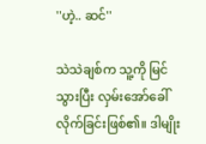''ဟဲ့.. ဆင်''

သဲသဲချစ်က သူ့ကို မြင်သွားပြီး လှမ်းအော်ခေါ်လိုက်ခြင်းဖြစ်၏။ ဒါမျိုး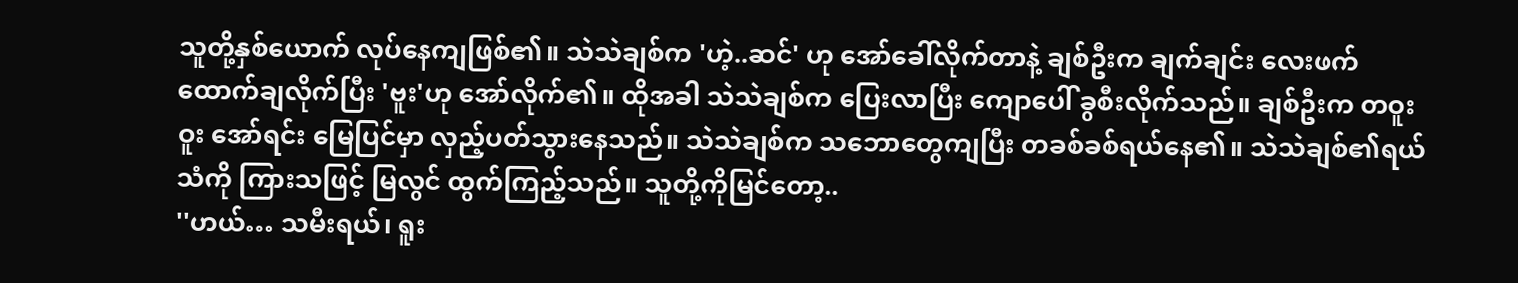သူတို့နှစ်ယောက် လုပ်နေကျဖြစ်၏။ သဲသဲချစ်က 'ဟဲ့..ဆင်' ဟု အော်ခေါ်လိုက်တာနဲ့ ချစ်ဦးက ချက်ချင်း လေးဖက်ထောက်ချလိုက်ပြီး 'ဗူး'ဟု အော်လိုက်၏။ ထိုအခါ သဲသဲချစ်က ပြေးလာပြီး ကျောပေါ် ခွစီးလိုက်သည်။ ချစ်ဦးက တဝူးဝူး အော်ရင်း မြေပြင်မှာ လှည့်ပတ်သွားနေသည်။ သဲသဲချစ်က သဘောတွေကျပြီး တခစ်ခစ်ရယ်နေ၏။ သဲသဲချစ်၏ရယ်သံကို ကြားသဖြင့် မြလွင် ထွက်ကြည့်သည်။ သူတို့ကိုမြင်တော့..
''ဟယ်… သမီးရယ်၊ ရူး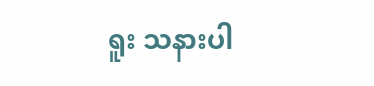ရူး သနားပါ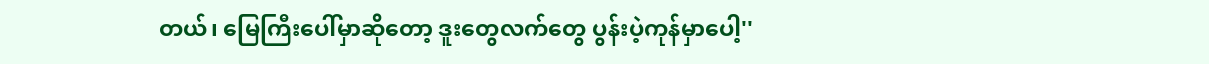တယ်၊ မြေကြီးပေါ်မှာဆိုတော့ ဒူးတွေလက်တွေ ပွန်းပဲ့ကုန်မှာပေါ့''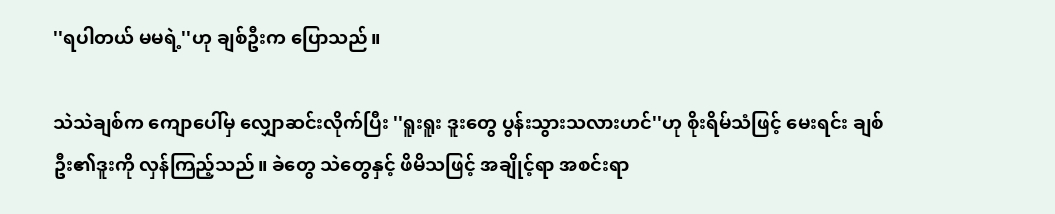''ရပါတယ် မမရဲ့''ဟု ချစ်ဦးက ပြောသည်။

သဲသဲချစ်က ကျောပေါ်မှ လျှောဆင်းလိုက်ပြီး ''ရူးရူး ဒူးတွေ ပွန်းသွားသလားဟင်''ဟု စိုးရိမ်သံဖြင့် မေးရင်း ချစ်ဦး၏ဒူးကို လှန်ကြည့်သည်။ ခဲတွေ သဲတွေနှင့် ဖိမိသဖြင့် အချိုင့်ရာ အစင်းရာ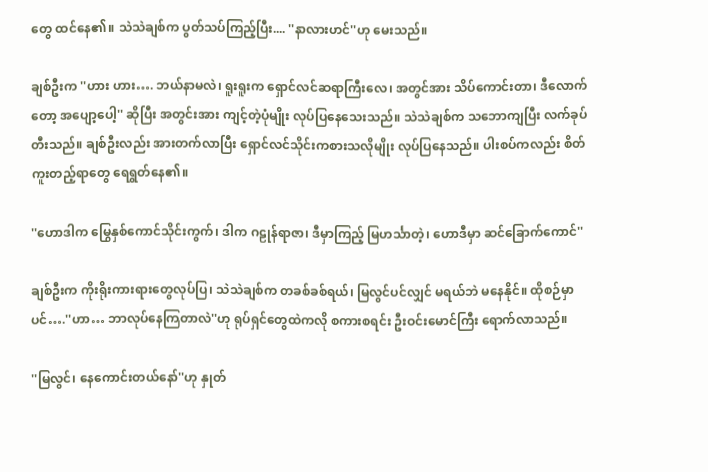တွေ ထင်နေ၏။ သဲသဲချစ်က ပွတ်သပ်ကြည့်ပြီး.... ''နာလားဟင်''ဟု မေးသည်။

ချစ်ဦးက ''ဟား ဟား…. ဘယ်နာမလဲ၊ ရူးရူးက ရှောင်လင်ဆရာကြီးလေ၊ အတွင်အား သိပ်ကောင်းတာ၊ ဒီလောက်တော့ အပျော့ပေါ့'' ဆိုပြီး အတွင်းအား ကျင့်တဲ့ပုံမျိုး လုပ်ပြနေသေးသည်။ သဲသဲချစ်က သဘောကျပြီး လက်ခုပ်တီးသည်။ ချစ်ဦးလည်း အားတက်လာပြီး ရှောင်လင်သိုင်းကစားသလိုမျိုး လုပ်ပြနေသည်။ ပါးစပ်ကလည်း စိတ်ကူးတည့်ရာတွေ ရေရွတ်နေ၏။

''ဟောဒါက မြွေနှစ်ကောင်သိုင်းကွက်၊ ဒါက ဂဠုန်ရာဇာ၊ ဒီမှာကြည့် မြဟင်္သာတဲ့၊ ဟောဒီမှာ ဆင်ခြောက်ကောင်''

ချစ်ဦးက ကိုးရိုးကားရားတွေလုပ်ပြ၊ သဲသဲချစ်က တခစ်ခစ်ရယ်၊ မြလွင်ပင်လျှင် မရယ်ဘဲ မနေနိုင်။ ထိုစဉ်မှာပင်….''ဟာ… ဘာလုပ်နေကြတာလဲ''ဟု ရုပ်ရှင်တွေထဲကလို စကားစရင်း ဦးဝင်းမောင်ကြီး ရောက်လာသည်။

''မြလွင်၊ နေကောင်းတယ်နော်''ဟု နှုတ်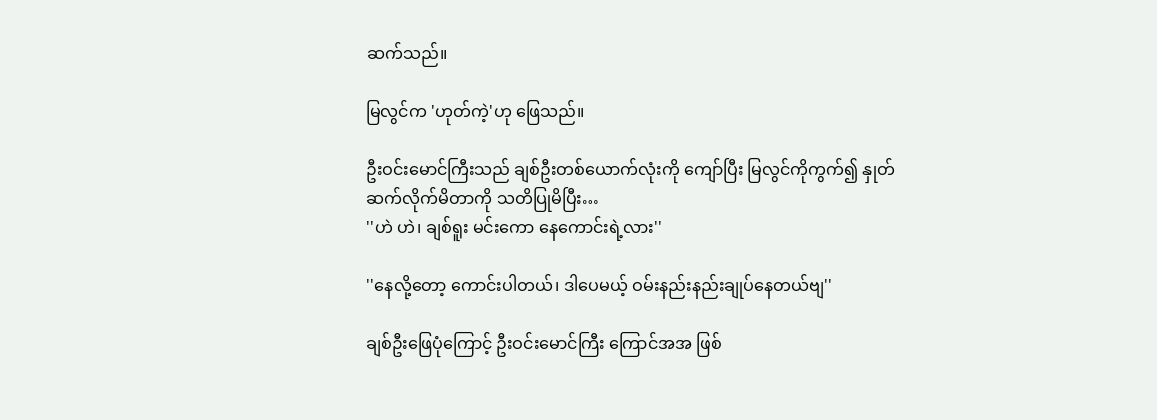ဆက်သည်။

မြလွင်က 'ဟုတ်ကဲ့'ဟု ဖြေသည်။

ဦးဝင်းမောင်ကြီးသည် ချစ်ဦးတစ်ယောက်လုံးကို ကျော်ပြီး မြလွင်ကိုကွက်၍ နှုတ်ဆက်လိုက်မိတာကို သတိပြုမိပြီး…
''ဟဲ ဟဲ၊ ချစ်ရူး မင်းကော နေကောင်းရဲ့လား''

''နေလို့တော့ ကောင်းပါတယ်၊ ဒါပေမယ့် ဝမ်းနည်းနည်းချုပ်နေတယ်ဗျ''

ချစ်ဦးဖြေပုံကြောင့် ဦးဝင်းမောင်ကြီး ကြောင်အအ ဖြစ်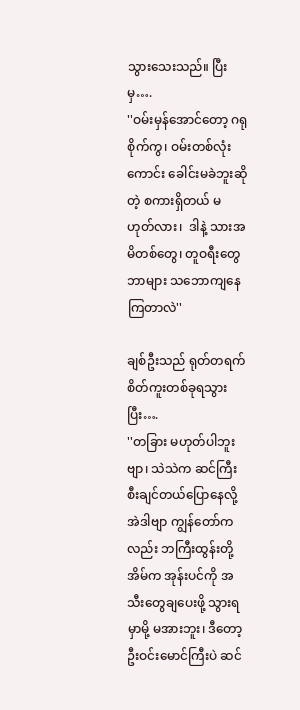သွားသေးသည်။ ပြီးမှ….
''ဝမ်းမှန်အောင်တော့ ဂရုစိုက်ကွ၊ ဝမ်းတစ်လုံးကောင်း ခေါင်းမခဲဘူးဆိုတဲ့ စကားရှိတယ် မဟုတ်လား၊  ဒါနဲ့ သားအမိတစ်တွေ၊ တူဝရီးတွေ ဘာများ သဘောကျနေကြတာလဲ''

ချစ်ဦးသည် ရုတ်တရက် စိတ်ကူးတစ်ခုရသွားပြီး….
''တခြား မဟုတ်ပါဘူးဗျာ၊ သဲသဲက ဆင်ကြီးစီးချင်တယ်ပြောနေလို့ အဲဒါဗျာ ကျွန်တော်ကလည်း ဘကြီးထွန်းတို့အိမ်က အုန်းပင်ကို အသီးတွေချပေးဖို့ သွားရမှာမို့ မအားဘူး၊ ဒီတော့ ဦးဝင်းမောင်ကြီးပဲ ဆင်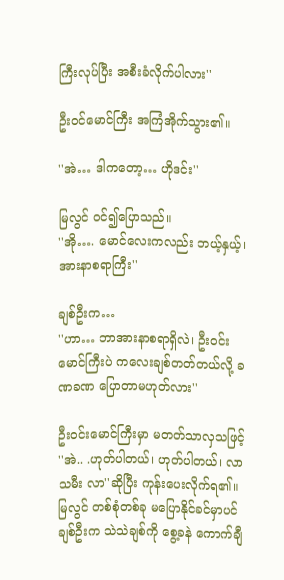ကြီးလုပ်ပြီး အစီးခံလိုက်ပါလား''

ဦးဝင်မောင်ကြီး အကြံအိုက်သွား၏။

''အဲ… ဒါကတော့… ဟိုဒင်း''

မြလွင် ဝင်၍ပြောသည်။
''အို…. မောင်လေးကလည်း ဘယ့်နှယ့်၊ အားနာစရာကြီး''

ချစ်ဦးက…
''ဟာ… ဘာအားနာစရာရှိလဲ၊ ဦးဝင်းမောင်ကြီးပဲ ကလေးချစ်တတ်တယ်လို့ ခဏခဏ ပြောတာမဟုတ်လား''

ဦးဝင်းမောင်ကြီးမှာ မတတ်သာလှသဖြင့် ''အဲ.. .ဟုတ်ပါတယ်၊ ဟုတ်ပါတယ်၊ လာ သမီး လာ''ဆိုပြီး ကုန်းပေးလိုက်ရ၏။ မြလွင် တစ်စုံတစ်ခု မပြောနိုင်ခင်မှာပင် ချစ်ဦးက သဲသဲချစ်ကို စွေ့ခနဲ ကောက်ချီ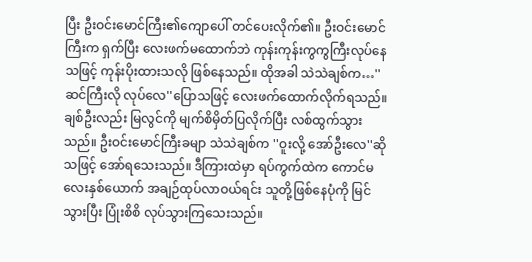ပြီး ဦးဝင်းမောင်ကြီး၏ကျောပေါ် တင်ပေးလိုက်၏။ ဦးဝင်းမောင်ကြီးက ရှက်ပြီး လေးဖက်မထောက်ဘဲ ကုန်းကုန်းကွကွကြီးလုပ်နေသဖြင့် ကုန်းပိုးထားသလို ဖြစ်နေသည်။ ထိုအခါ သဲသဲချစ်က…''ဆင်ကြီးလို လုပ်လေ''ပြောသဖြင့် လေးဖက်ထောက်လိုက်ရသည်။ ချစ်ဦးလည်း မြလွင်ကို မျက်စိမှိတ်ပြလိုက်ပြီး လစ်ထွက်သွားသည်။ ဦးဝင်းမောင်ကြီးခမျာ သဲသဲချစ်က ''ဝူးလို့ အော်ဦးလေ''ဆိုသဖြင့် အော်ရသေးသည်။ ဒီကြားထဲမှာ ရပ်ကွက်ထဲက ကောင်မလေးနှစ်ယောက် အချဉ်ထုပ်လာဝယ်ရင်း သူတို့ဖြစ်နေပုံကို မြင်သွားပြီး ပြုံးစိစိ လုပ်သွားကြသေးသည်။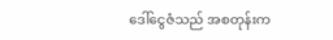ဒေါ်ငွေဇံသည် အစတုန်းက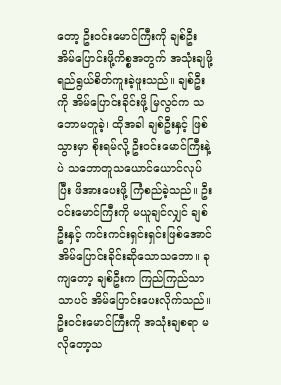တော့ ဦးဝင်းမောင်ကြီးကို ချစ်ဦးအိမ်ပြောင်းဖို့ကိစ္စအတွက် အသုံးချဖို့ ရည်ရွယ်စိတ်ကူးခဲ့ဖူးသည်။ ချစ်ဦးကို အိမ်ပြောင်းခိုင်းဖို့ မြလွင်က သဘောမတူခဲ့၊ ထိုအခါ ချစ်ဦးနှင့် ဖြစ်သွားမှာ စိုးရမ်လို့ ဦးဝင်းမောင်ကြီးနဲ့ပဲ သဘောတူသယောင်ယောင်လုပ်ပြီး ဖိအားပေးဖို့ ကြံစည်ခဲ့သည်။ ဦးဝင်းမောင်ကြီးကို မယူချင်လျှင် ချစ်ဦးနှင့် ကင်းကင်းရှင်းရှင်းဖြစ်အောင် အိမ်ပြောင်းခိုင်းဆိုသောသဘော။ ခုကျတော့ ချစ်ဦးက ကြည်ကြည်သာသာပင် အိမ်ပြောင်းပေးလိုက်သည်။ ဦးဝင်းမောင်ကြီးကို အသုံးချစရာ မလိုတော့သ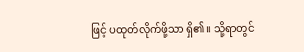ဖြင့် ပထုတ်လိုက်ဖို့သာ ရှိ၏။ သို့ရာတွင်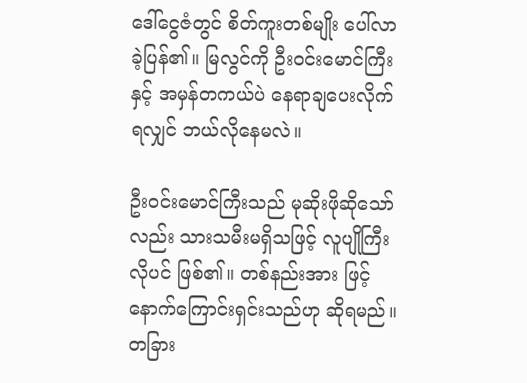ဒေါ်ငွေဇံတွင် စိတ်ကူးတစ်မျိုး ပေါ်လာခဲ့ပြန်၏။ မြလွင်ကို ဦးဝင်းမောင်ကြီးနှင့် အမှန်တကယ်ပဲ နေရာချပေးလိုက်ရလျှင် ဘယ်လိုနေမလဲ။

ဦးဝင်းမောင်ကြီးသည် မုဆိုးဖိုဆိုသော်လည်း သားသမီးမရှိသဖြင့် လူပျိုကြီးလိုပင် ဖြစ်၏။ တစ်နည်းအား ဖြင့် နောက်ကြောင်းရှင်းသည်ဟု ဆိုရမည်။ တခြား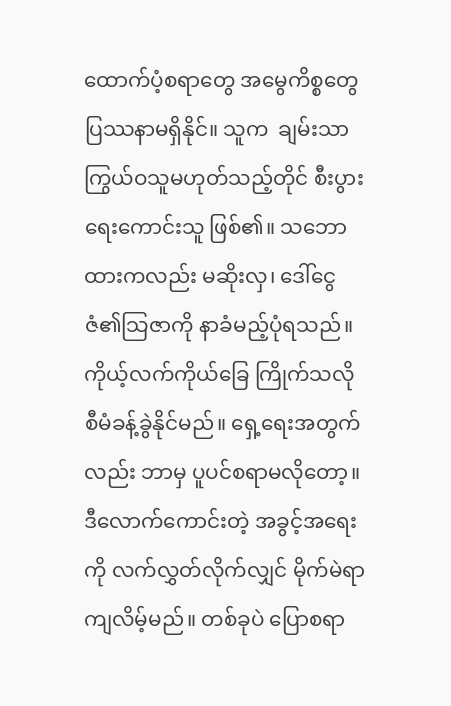ထောက်ပံ့စရာတွေ အမွေကိစ္စတွေ ပြဿနာမရှိနိုင်။ သူက  ချမ်းသာကြွယ်ဝသူမဟုတ်သည့်တိုင် စီးပွားရေးကောင်းသူ ဖြစ်၏။ သဘောထားကလည်း မဆိုးလှ၊ ဒေါ်ငွေဇံ၏သြဇာကို နာခံမည့်ပုံရသည်။ ကိုယ့်လက်ကိုယ်ခြေ ကြိုက်သလို စီမံခန့်ခွဲနိုင်မည်။ ရှေ့ရေးအတွက်လည်း ဘာမှ ပူပင်စရာမလိုတော့။ ဒီလောက်ကောင်းတဲ့ အခွင့်အရေးကို လက်လွှတ်လိုက်လျှင် မိုက်မဲရာကျလိမ့်မည်။ တစ်ခုပဲ ပြောစရာ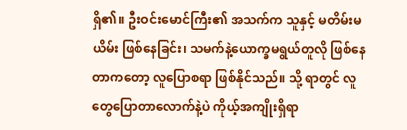ရှိ၏။ ဦးဝင်းမောင်ကြီး၏ အသက်က သူနှင့် မတိမ်းမယိမ်း ဖြစ်နေခြင်း၊ သမက်နဲ့ယောက္ခမရွယ်တူလို ဖြစ်နေတာကတော့ လူပြောစရာ ဖြစ်နိုင်သည်။ သို့ ရာတွင် လူတွေပြောတာလောက်နဲ့ပဲ ကိုယ့်အကျိုးရှိရာ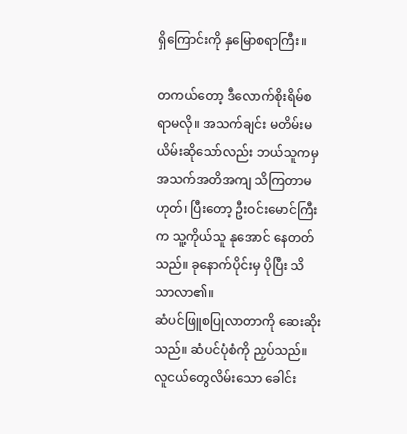ရှိကြောင်းကို နှမြောစရာကြီး။

တကယ်တော့ ဒီလောက်စိုးရိမ်စရာမလို။ အသက်ချင်း မတိမ်းမယိမ်းဆိုသော်လည်း ဘယ်သူကမှ အသက်အတိအကျ သိကြတာမဟုတ်၊ ပြီးတော့ ဦးဝင်းမောင်ကြီးက သူ့ကိုယ်သူ နုအောင် နေတတ်သည်။ ခုနောက်ပိုင်းမှ ပိုပြီး သိသာလာ၏။
ဆံပင်ဖြူစပြုလာတာကို ဆေးဆိုးသည်။ ဆံပင်ပုံစံကို ညှပ်သည်။ လူငယ်တွေလိမ်းသော ခေါင်း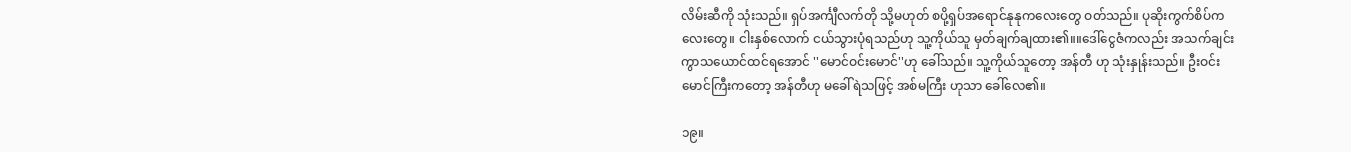လိမ်းဆီကို သုံးသည်။ ရှပ်အင်္ကျီလက်တို သို့မဟုတ် စပို့ရှပ်အရောင်နုနုကလေးတွေ ဝတ်သည်။ ပုဆိုးကွက်စိပ်ကလေးတွေ။ ငါးနှစ်လောက် ငယ်သွားပုံရသည်ဟု သူ့ကိုယ်သူ မှတ်ချက်ချထား၏။။ဒေါ်ငွေဇံကလည်း အသက်ချင်းကွာသယောင်ထင်ရအောင် ''မောင်ဝင်းမောင်''ဟု ခေါ်သည်။ သူ့ကိုယ်သူတော့ အန်တီ ဟု သုံးနှုန်းသည်။ ဦးဝင်းမောင်ကြီးကတော့ အန်တီဟု မခေါ်ရဲသဖြင့် အစ်မကြီး ဟုသာ ခေါ်လေ၏။

၁၉။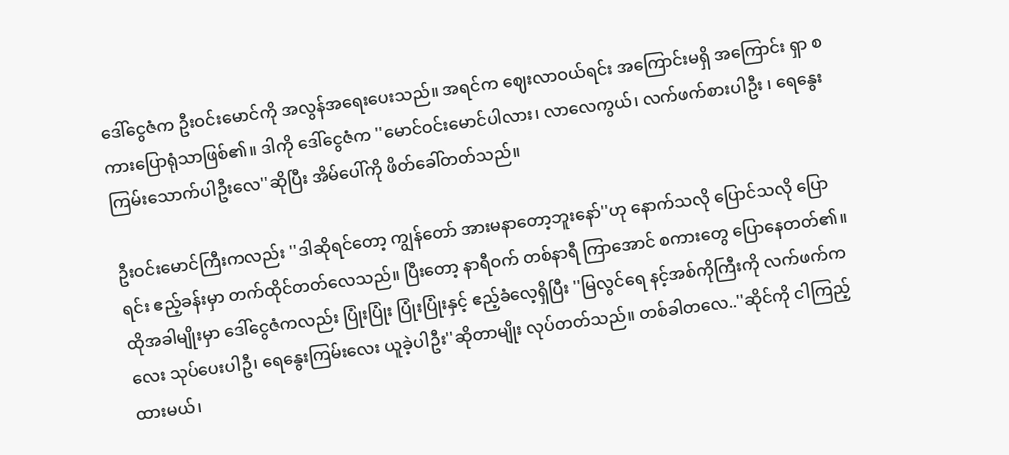ဒေါ်ငွေဇံက ဦးဝင်းမောင်ကို အလွန်အရေးပေးသည်။ အရင်က ဈေးလာဝယ်ရင်း အကြောင်းမရှိ အကြောင်း ရှာ စကားပြောရုံသာဖြစ်၏။ ဒါကို ဒေါ်ငွေဇံက ''မောင်ဝင်းမောင်ပါလား၊ လာလေကွယ်၊ လက်ဖက်စားပါဦး ၊ ရေနွေးကြမ်းသောက်ပါဦးလေ''ဆိုပြီး အိမ်ပေါ်ကို ဖိတ်ခေါ်တတ်သည်။

ဦးဝင်းမောင်ကြီးကလည်း ''ဒါဆိုရင်တော့ ကျွန်တော် အားမနာတော့ဘူးနော်''ဟု နောက်သလို ပြောင်သလို ပြောရင်း ဧည့်ခန်းမှာ တက်ထိုင်တတ်လေသည်။ ပြီးတော့ နာရီဝက် တစ်နာရီ ကြာအောင် စကားတွေ ပြောနေတတ်၏။ ထိုအခါမျိုးမှာ ဒေါ်ငွေဇံကလည်း ပြုံးပြုံး ပြုံးပြုံးနှင့် ဧည့်ခံလေ့ရှိပြီး ''မြလွင်ရေ နင့်အစ်ကိုကြီးကို လက်ဖက်ကလေး သုပ်ပေးပါဦ၊ ရေနွေးကြမ်းလေး ယူခဲ့ပါဦး''ဆိုတာမျိုး လုပ်တတ်သည်။ တစ်ခါတလေ..''ဆိုင်ကို ငါကြည့်ထားမယ်၊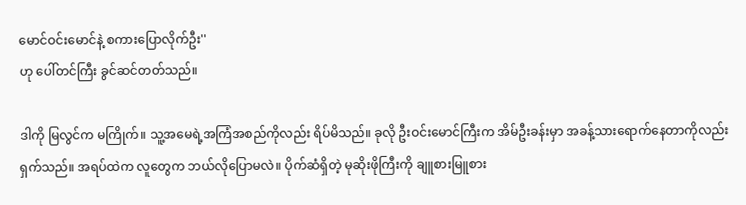မောင်ဝင်းမောင်နဲ့ စကားပြောလိုက်ဦး''
ဟု ပေါ်တင်ကြီး ခွင်ဆင်တတ်သည်။

ဒါကို မြလွင်က မကြိုက်။ သူ့အမေရဲ့အကြံအစည်ကိုလည်း ရိပ်မိသည်။ ခုလို ဦးဝင်းမောင်ကြီးက အိမ်ဦးခန်းမှာ အခန့်သားရောက်နေတာကိုလည်း ရှက်သည်။ အရပ်ထဲက လူတွေက ဘယ်လိုပြောမလဲ။ ပိုက်ဆံရှိတဲ့ မုဆိုးဖိုကြီးကို ချူစားမြူစား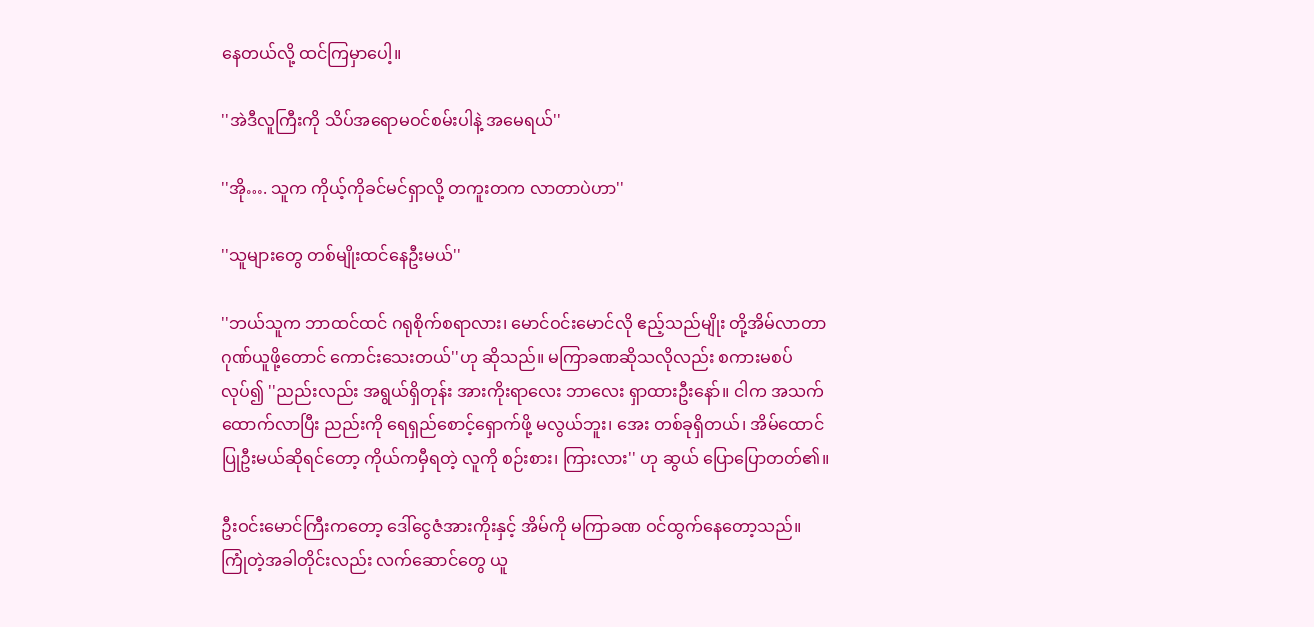နေတယ်လို့ ထင်ကြမှာပေါ့။

''အဲဒီလူကြီးကို သိပ်အရောမဝင်စမ်းပါနဲ့ အမေရယ်''

''အို…. သူက ကိုယ့်ကိုခင်မင်ရှာလို့ တကူးတက လာတာပဲဟာ''

''သူများတွေ တစ်မျိုးထင်နေဦးမယ်''

''ဘယ်သူက ဘာထင်ထင် ဂရုစိုက်စရာလား၊ မောင်ဝင်းမောင်လို ဧည့်သည်မျိုး တို့အိမ်လာတာ ဂုဏ်ယူဖို့တောင် ကောင်းသေးတယ်''ဟု ဆိုသည်။ မကြာခဏဆိုသလိုလည်း စကားမစပ်လုပ်၍ ''ညည်းလည်း အရွယ်ရှိတုန်း အားကိုးရာလေး ဘာလေး ရှာထားဦးနော်။ ငါက အသက်ထောက်လာပြီး ညည်းကို ရေရှည်စောင့်ရှောက်ဖို့ မလွယ်ဘူး၊ အေး တစ်ခုရှိတယ်၊ အိမ်ထောင်ပြုဦးမယ်ဆိုရင်တော့ ကိုယ်ကမှီရတဲ့ လူကို စဉ်းစား၊ ကြားလား'' ဟု ဆွယ် ပြောပြောတတ်၏။

ဦးဝင်းမောင်ကြီးကတော့ ဒေါ်ငွေဇံအားကိုးနှင့် အိမ်ကို မကြာခဏ ဝင်ထွက်နေတော့သည်။ ကြုံတဲ့အခါတိုင်းလည်း လက်ဆောင်တွေ ယူ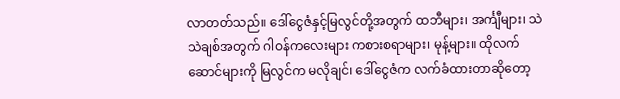လာတတ်သည်။ ဒေါ်ငွေဇံနှင့်မြလွင်တို့အတွက် ထဘီများ၊ အင်္ကျီများ၊ သဲသဲချစ်အတွက် ဂါဝန်ကလေးများ ကစားစရာများ၊ မုန့်များ။ ထိုလက်ဆောင်များကို မြလွင်က မလိုချင်၊ ဒေါ်ငွေဇံက လက်ခံထားတာဆိုတော့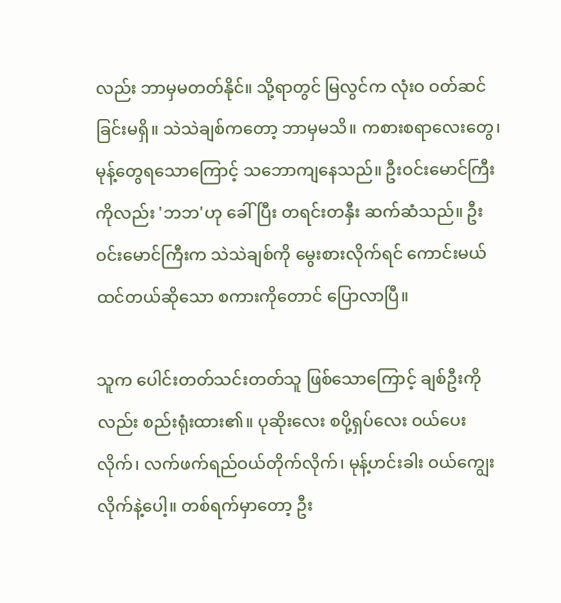လည်း ဘာမှမတတ်နိုင်။ သို့ရာတွင် မြလွင်က လုံးဝ ဝတ်ဆင်ခြင်းမရှိ။ သဲသဲချစ်ကတော့ ဘာမှမသိ။ ကစားစရာလေးတွေ၊ မုန့်တွေရသောကြောင့် သဘောကျနေသည်။ ဦးဝင်းမောင်ကြီးကိုလည်း 'ဘဘ'ဟု ခေါ်ပြီး တရင်းတနှီး ဆက်ဆံသည်။ ဦးဝင်းမောင်ကြီးက သဲသဲချစ်ကို မွေးစားလိုက်ရင် ကောင်းမယ်ထင်တယ်ဆိုသော စကားကိုတောင် ပြောလာပြီ။

သူက ပေါင်းတတ်သင်းတတ်သူ ဖြစ်သောကြောင့် ချစ်ဦးကိုလည်း စည်းရုံးထား၏။ ပုဆိုးလေး စပို့ရှပ်လေး ဝယ်ပေးလိုက်၊ လက်ဖက်ရည်ဝယ်တိုက်လိုက်၊ မုန့်ဟင်းခါး ဝယ်ကျွေးလိုက်နဲ့ပေါ့။ တစ်ရက်မှာတော့ ဦး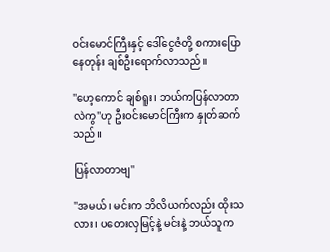ဝင်းမောင်ကြီးနှင့် ဒေါ်ငွေဇံတို့ စကားပြောနေတုန်း ချစ်ဦးရောက်လာသည်။

''ဟေ့ကောင် ချစ်ရူး၊ ဘယ်ကပြန်လာတာလဲကွ''ဟု ဦးဝင်းမောင်ကြီးက နှုတ်ဆက်သည်။

ပြန်လာတာဗျ''

''အမယ်၊ မင်းက ဘိလိယက်လည်း ထိုးသလား၊ ပတေးလှမြင့်နဲ့ မင်းနဲ့ ဘယ်သူက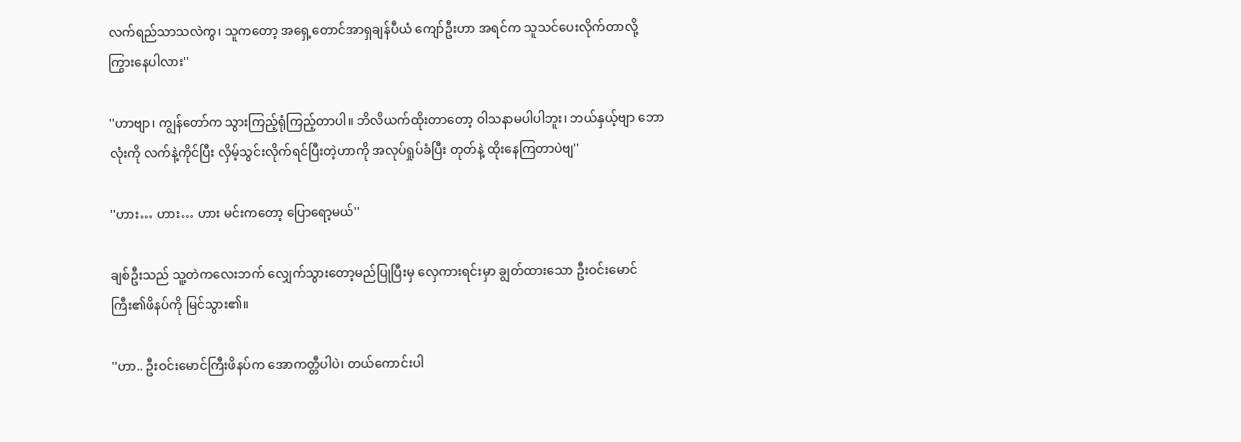လက်ရည်သာသလဲကွ၊ သူကတော့ အရှေ့တောင်အာရှချန်ပီယံ ကျော်ဦးဟာ အရင်က သူသင်ပေးလိုက်တာလို့ ကြွားနေပါလား''

''ဟာဗျာ၊ ကျွန်တော်က သွားကြည့်ရုံကြည့်တာပါ။ ဘိလိယက်ထိုးတာတော့ ဝါသနာမပါပါဘူး၊ ဘယ်နှယ့်ဗျာ ဘောလုံးကို လက်နဲ့ကိုင်ပြီး လှိမ့်သွင်းလိုက်ရင်ပြီးတဲ့ဟာကို အလုပ်ရှုပ်ခံပြီး တုတ်နဲ့ ထိုးနေကြတာပဲဗျ''

''ဟား… ဟား… ဟား မင်းကတော့ ပြောရော့မယ်''

ချစ်ဦးသည် သူ့တဲကလေးဘက် လျှေက်သွားတော့မည်ပြုပြီးမှ လှေကားရင်းမှာ ချွတ်ထားသော ဦးဝင်းမောင်ကြီး၏ဖိနပ်ကို မြင်သွား၏။

''ဟာ.. ဦးဝင်းမောင်ကြီးဖိနပ်က အောကတ္တီပါပဲ၊ တယ်ကောင်းပါ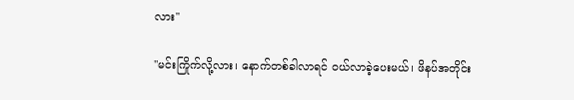လား''

''မင်းကြိုက်လို့လား၊ နောက်တစ်ခါလာရင် ဝယ်လာခဲ့ပေးမယ်၊ ဖိနပ်အတိုင်း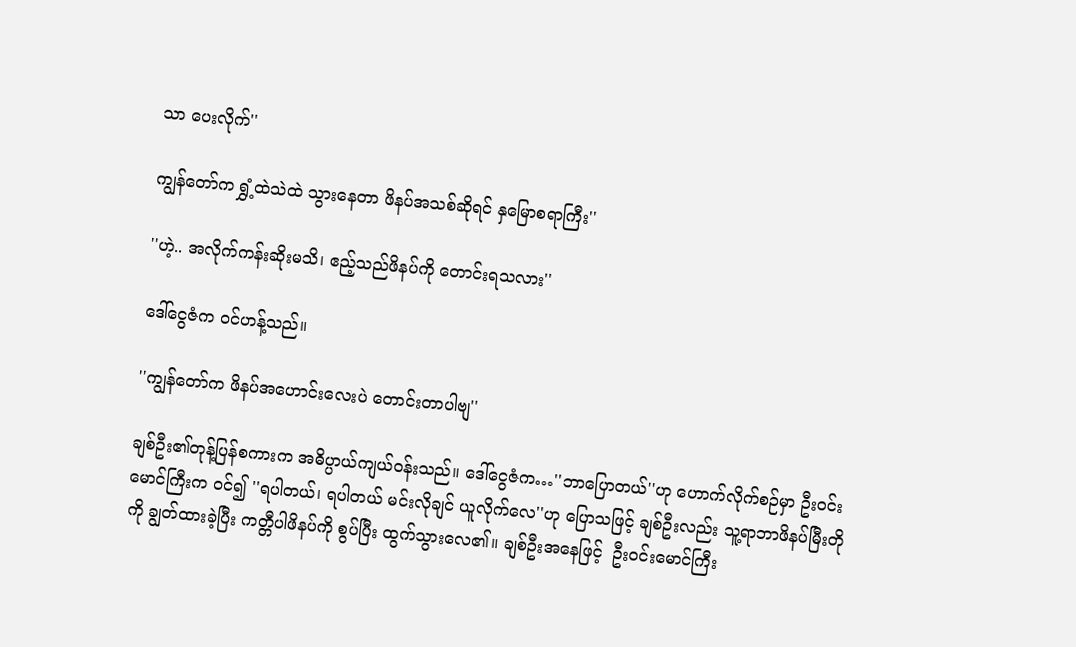သာ ပေးလိုက်''

ကျွန်တော်က ရွှံ့ထဲသဲထဲ သွားနေတာ ဖိနပ်အသစ်ဆိုရင် နှမြောစရာကြီး''

''ဟဲ့.. အလိုက်ကန်းဆိုးမသိ၊ ဧည့်သည်ဖိနပ်ကို တောင်းရသလား''

ဒေါ်ငွေဇံက ဝင်ဟန့်သည်။

''ကျွန်တော်က ဖိနပ်အဟောင်းလေးပဲ တောင်းတာပါဗျ''

ချစ်ဦး၏တုန့်ပြန်စကားက အဓိပ္ပာယ်ကျယ်ဝန်းသည်။ ဒေါ်ငွေဇံက…''ဘာပြောတယ်''ဟု ဟောက်လိုက်စဉ်မှာ ဦးဝင်းမောင်ကြီးက ဝင်၍ ''ရပါတယ်၊ ရပါတယ် မင်းလိုချင် ယူလိုက်လေ''ဟု ပြောသဖြင့် ချစ်ဦးလည်း သူ့ရာဘာဖိနပ်မြီးတိုကို ချွတ်ထားခဲ့ပြီး ကတ္တီပါဖိနပ်ကို စွပ်ပြီး ထွက်သွားလေ၏။ ချစ်ဦးအနေဖြင့်  ဦးဝင်းမောင်ကြီး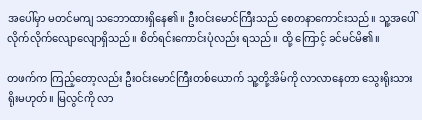အပေါ်မှာ မတင်မကျ သဘောထားရှိနေ၏။ ဦးဝင်းမောင်ကြီးသည် စေတနာကောင်းသည်။ သူ့အပေါ် လိုက်လိုက်လျောလျောရှိသည်။ စိတ်ရင်းကောင်းပုံလည်း ရသည်။ ထို့ ကြောင့် ခင်မင်မိ၏။

တဖက်က ကြည့်တော့လည်း ဦးဝင်းမောင်ကြီးတစ်ယောက် သူ့တို့အိမ်ကို လာလာနေတာ သွေးရိုးသားရိုးမဟုတ်။ မြလွင်ကို လာ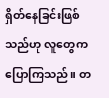ရှိတ်နေခြင်းဖြစ်သည်ဟု လူတွေက ပြောကြသည်။ တ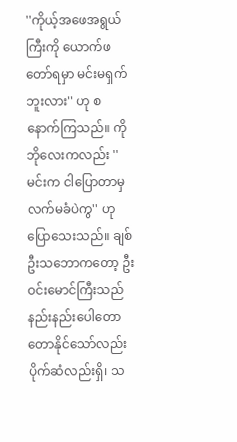''ကိုယ့်အဖေအရွယ်ကြီးကို ယောက်ဖတော်ရမှာ မင်းမရှက်ဘူးလား'' ဟု စနောက်ကြသည်။ ကိုဘိုလေးကလည်း ''မင်းက ငါပြောတာမှ လက်မခံပဲကွ'' ဟု ပြောသေးသည်။ ချစ်ဦးသဘောကတော့ ဦးဝင်းမောင်ကြီးသည် နည်းနည်းပေါတောတောနိုင်သော်လည်း ပိုက်ဆံလည်းရှိ၊ သ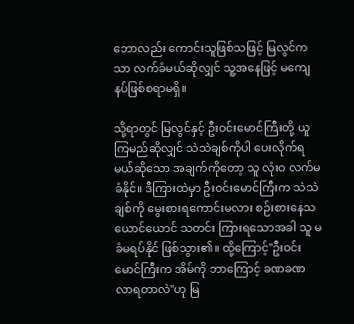ဘောလည်း ကောင်းသူဖြစ်သဖြင့် မြလွင်ကသာ လက်ခံမယ်ဆိုလျှင် သူ့အနေဖြင့် မကျေနပ်ဖြစ်စရာမရှိ။

သို့ရာတွင် မြလွင်နှင့် ဦးဝင်းမောင်ကြီးတို့ ယူကြမည်ဆိုလျှင် သဲသဲချစ်ကိုပါ ပေးလိုက်ရမယ်ဆိုသော အချက်ကိုတော့ သူ လုံးဝ လက်မခံနိုင်။ ဒီကြားထဲမှာ ဦးဝင်းမောင်ကြီးက သဲသဲချစ်ကို မွေးစားရကောင်းမလား စဉ်းစားနေသယောင်ယောင် သတင်း ကြားရသောအခါ သူ မခံမရပ်နိုင် ဖြစ်သွား၏။ ထို့ကြောင့်''ဦးဝင်းမောင်ကြီးက အိမ်ကို ဘာကြောင့် ခဏခဏ လာရတာလဲ''ဟု မြ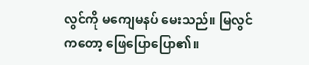လွင်ကို မကျေမနပ် မေးသည်။ မြလွင်ကတော့ ဖြေပြောပြော၏။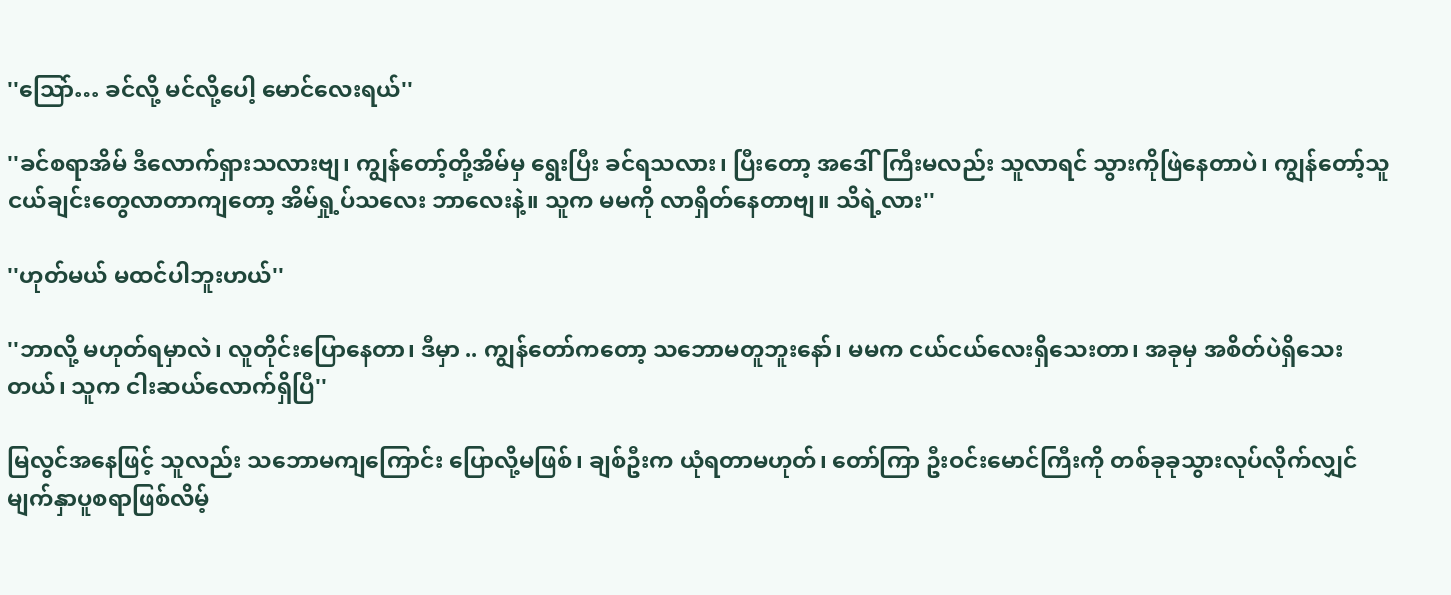''သြော်… ခင်လို့ မင်လို့ပေါ့ မောင်လေးရယ်''

''ခင်စရာအိမ် ဒီလောက်ရှားသလားဗျ၊ ကျွန်တော့်တို့အိမ်မှ ရွေးပြီး ခင်ရသလား၊ ပြီးတော့ အဒေါ်ကြီးမလည်း သူလာရင် သွားကိုဖြဲနေတာပဲ၊ ကျွန်တော့်သူငယ်ချင်းတွေလာတာကျတော့ အိမ်ရှု့ပ်သလေး ဘာလေးနဲ့။ သူက မမကို လာရှိတ်နေတာဗျ။ သိရဲ့လား''

''ဟုတ်မယ် မထင်ပါဘူးဟယ်''

''ဘာလို့ မဟုတ်ရမှာလဲ၊ လူတိုင်းပြောနေတာ၊ ဒီမှာ .. ကျွန်တော်ကတော့ သဘောမတူဘူးနော်၊ မမက ငယ်ငယ်လေးရှိသေးတာ၊ အခုမှ အစိတ်ပဲရှိသေးတယ်၊ သူက ငါးဆယ်လောက်ရှိပြီ''

မြလွင်အနေဖြင့် သူလည်း သဘောမကျကြောင်း ပြောလို့မဖြစ်၊ ချစ်ဦးက ယုံရတာမဟုတ်၊ တော်ကြာ ဦးဝင်းမောင်ကြီးကို တစ်ခုခုသွားလုပ်လိုက်လျှင် မျက်နှာပူစရာဖြစ်လိမ့်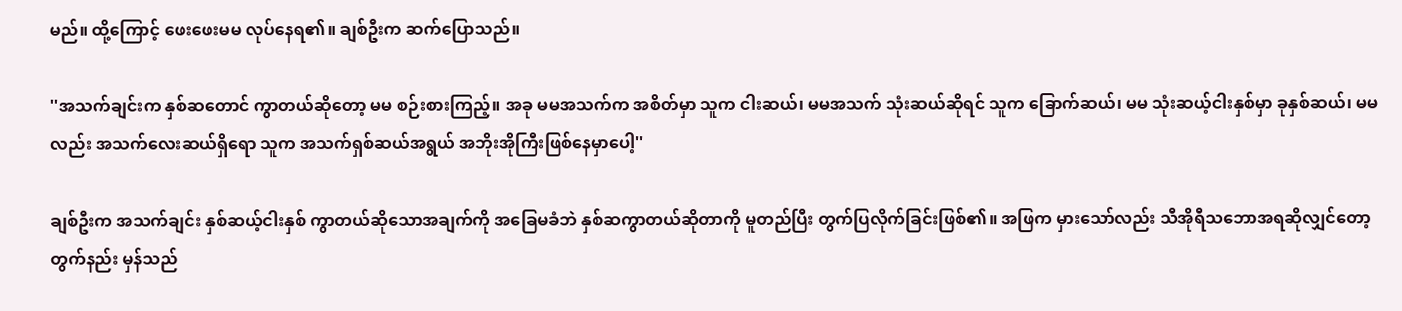မည်။ ထို့ကြောင့် ဖေးဖေးမမ လုပ်နေရ၏။ ချစ်ဦးက ဆက်ပြောသည်။

''အသက်ချင်းက နှစ်ဆတောင် ကွာတယ်ဆိုတော့ မမ စဉ်းစားကြည့်။ အခု မမအသက်က အစိတ်မှာ သူက ငါးဆယ်၊ မမအသက် သုံးဆယ်ဆိုရင် သူက ခြောက်ဆယ်၊ မမ သုံးဆယ့်ငါးနှစ်မှာ ခုနှစ်ဆယ်၊ မမလည်း အသက်လေးဆယ်ရှိရော သူက အသက်ရှစ်ဆယ်အရွယ် အဘိုးအိုကြီးဖြစ်နေမှာပေါ့''

ချစ်ဦးက အသက်ချင်း နှစ်ဆယ့်ငါးနှစ် ကွာတယ်ဆိုသောအချက်ကို အခြေမခံဘဲ နှစ်ဆကွာတယ်ဆိုတာကို မူတည်ပြီး တွက်ပြလိုက်ခြင်းဖြစ်၏။ အဖြက မှားသော်လည်း သီအိုရီသဘောအရဆိုလျှင်တော့ တွက်နည်း မှန်သည်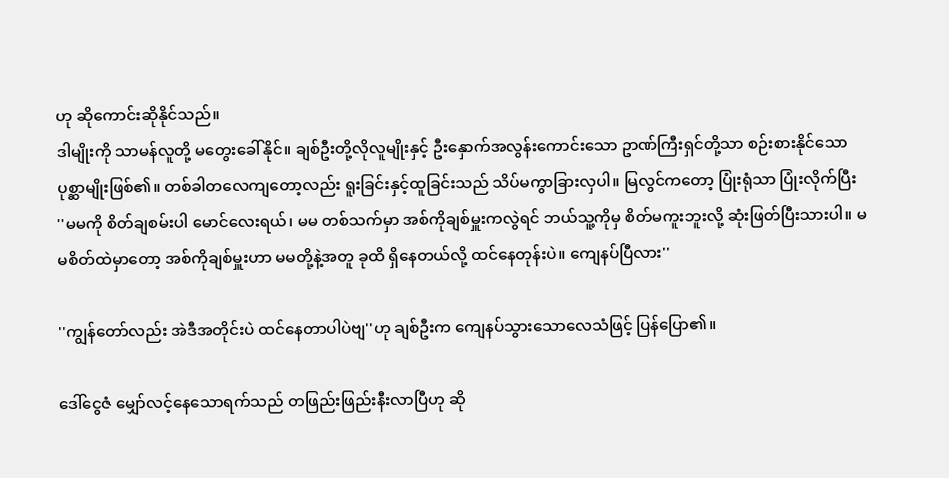ဟု ဆိုကောင်းဆိုနိုင်သည်။
ဒါမျိုးကို သာမန်လူတို့ မတွေးခေါ်နိုင်။ ချစ်ဦးတို့လိုလူမျိုးနှင့် ဦးနှောက်အလွန်းကောင်းသော ဥာဏ်ကြီးရှင်တို့သာ စဉ်းစားနိုင်သော ပုစ္ဆာမျိုးဖြစ်၏။ တစ်ခါတလေကျတော့လည်း ရူးခြင်းနှင့်ထူခြင်းသည် သိပ်မကွာခြားလှပါ။ မြလွင်ကတော့ ပြုံးရုံသာ ပြုံးလိုက်ပြီး
''မမကို စိတ်ချစမ်းပါ မောင်လေးရယ်၊ မမ တစ်သက်မှာ အစ်ကိုချစ်မှူးကလွဲရင် ဘယ်သူ့ကိုမှ စိတ်မကူးဘူးလို့ ဆုံးဖြတ်ပြီးသားပါ။ မမစိတ်ထဲမှာတော့ အစ်ကိုချစ်မှူးဟာ မမတို့နဲ့အတူ ခုထိ ရှိနေတယ်လို့ ထင်နေတုန်းပဲ။ ကျေနပ်ပြီလား''

''ကျွန်တော်လည်း အဲဒီအတိုင်းပဲ ထင်နေတာပါပဲဗျ''ဟု ချစ်ဦးက ကျေနပ်သွားသောလေသံဖြင့် ပြန်ပြော၏။

ဒေါ်ငွေဇံ မျှော်လင့်နေသောရက်သည် တဖြည်းဖြည်းနီးလာပြီဟု ဆို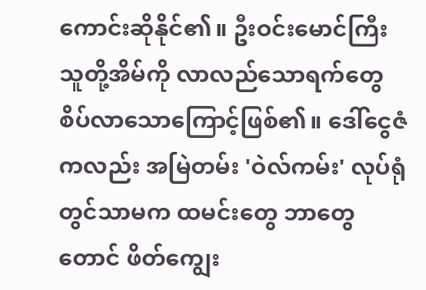ကောင်းဆိုနိုင်၏။ ဦးဝင်းမောင်ကြီး သူတို့အိမ်ကို လာလည်သောရက်တွေ စိပ်လာသောကြောင့်ဖြစ်၏။ ဒေါ်ငွေဇံကလည်း အမြဲတမ်း 'ဝဲလ်ကမ်း' လုပ်ရုံတွင်သာမက ထမင်းတွေ ဘာတွေတောင် ဖိတ်ကျွေး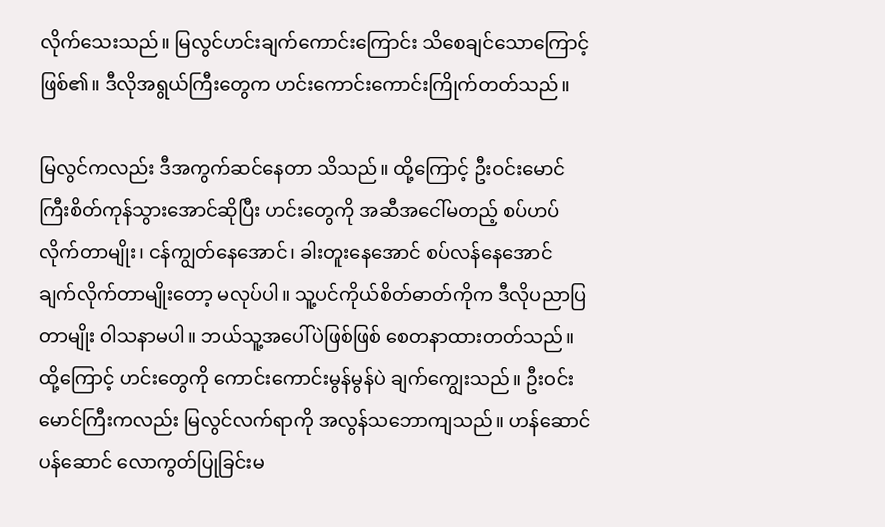လိုက်သေးသည်။ မြလွင်ဟင်းချက်ကောင်းကြောင်း သိစေချင်သောကြောင့်ဖြစ်၏။ ဒီလိုအရွယ်ကြီးတွေက ဟင်းကောင်းကောင်းကြိုက်တတ်သည်။

မြလွင်ကလည်း ဒီအကွက်ဆင်နေတာ သိသည်။ ထို့ကြောင့် ဦးဝင်းမောင်ကြီးစိတ်ကုန်သွားအောင်ဆိုပြီး ဟင်းတွေကို အဆီအငေါ်မတည့် စပ်ဟပ်လိုက်တာမျိုး၊ ငန်ကျွတ်နေအောင်၊ ခါးတူးနေအောင် စပ်လန်နေအောင် ချက်လိုက်တာမျိုးတော့ မလုပ်ပါ။ သူ့ပင်ကိုယ်စိတ်ဓာတ်ကိုက ဒီလိုပညာပြတာမျိုး ဝါသနာမပါ။ ဘယ်သူ့အပေါ်ပဲဖြစ်ဖြစ် စေတနာထားတတ်သည်။ ထို့ကြောင့် ဟင်းတွေကို ကောင်းကောင်းမွန်မွန်ပဲ ချက်ကျွေးသည်။ ဦးဝင်းမောင်ကြီးကလည်း မြလွင်လက်ရာကို အလွန်သဘောကျသည်။ ဟန်ဆောင်ပန်ဆောင် လောကွတ်ပြုခြင်းမ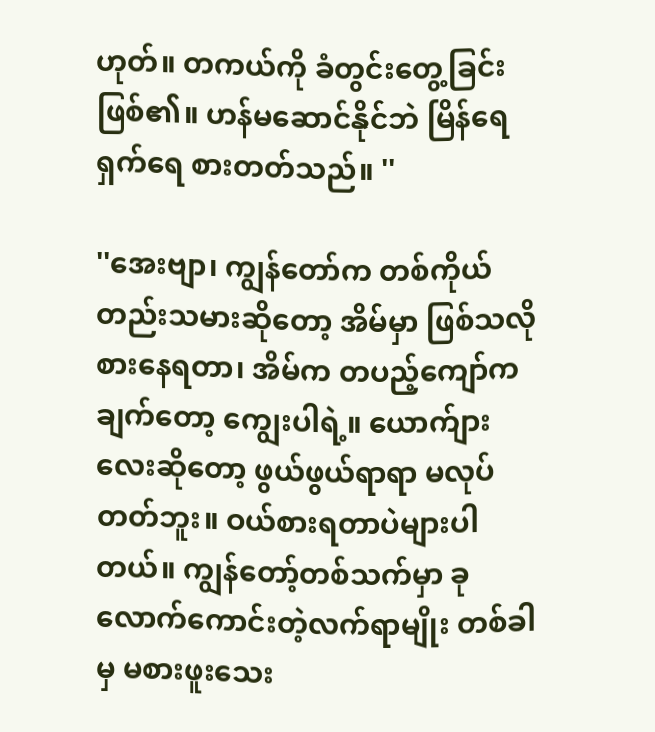ဟုတ်။ တကယ်ကို ခံတွင်းတွေ့ခြင်းဖြစ်၏။ ဟန်မဆောင်နိုင်ဘဲ မြိန်ရေရှက်ရေ စားတတ်သည်။ ''

''အေးဗျာ၊ ကျွန်တော်က တစ်ကိုယ်တည်းသမားဆိုတော့ အိမ်မှာ ဖြစ်သလိုစားနေရတာ၊ အိမ်က တပည့်ကျော်က ချက်တော့ ကျွေးပါရဲ့။ ယောက်ျားလေးဆိုတော့ ဖွယ်ဖွယ်ရာရာ မလုပ်တတ်ဘူး။ ဝယ်စားရတာပဲများပါတယ်။ ကျွန်တော့်တစ်သက်မှာ ခုလောက်ကောင်းတဲ့လက်ရာမျိုး တစ်ခါမှ မစားဖူးသေး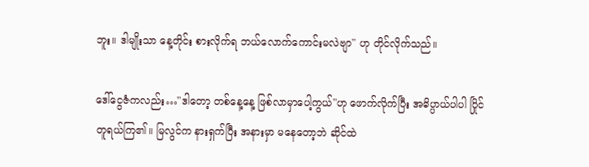ဘူး။ ဒါမျိုးသာ နေ့တိုင်း စားလိုက်ရ ဘယ်လောက်ကောင်းမလဲဗျာ'' ဟု တိုင်လိုက်သည်။

ဒေါ်ငွေဇံကလည်း…''ဒါတော့ တစ်နေ့နေ့ ဖြစ်လာမှာပေါ့ကွယ်''ဟု ဖောက်လိုက်ပြီး အဓိပ္ပာယ်ပါပါ ပြိုင်တူရယ်ကြ၏။ မြလွင်က နားရှက်ပြီး အနားမှာ မနေတော့ဘဲ ဆိုင်ထဲ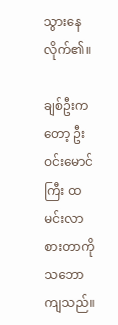သွားနေလိုက်၏။

ချစ်ဦးကတော့ ဦးဝင်းမောင်ကြီး ထမင်းလာစားတာကို သဘောကျသည်။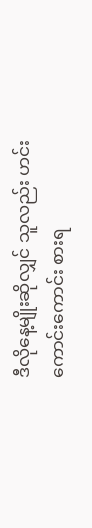ဒီလိုနေ့မျိုးဆိုလျှင် သူလည်း ဟင်းကောင်းကောင်း စားရ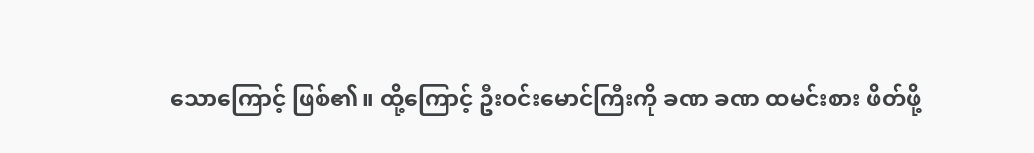သောကြောင့် ဖြစ်၏။ ထို့ကြောင့် ဦးဝင်းမောင်ကြီးကို ခဏ ခဏ ထမင်းစား ဖိတ်ဖို့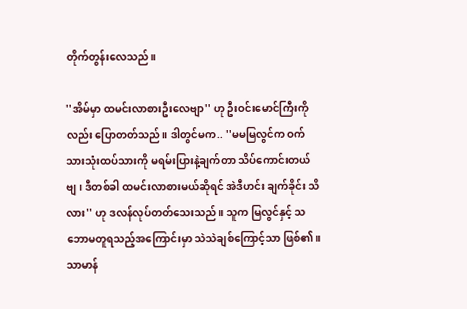တိုက်တွန်းလေသည်။

''အိမ်မှာ ထမင်းလာစားဦးလေဗျာ'' ဟု ဦးဝင်းမောင်ကြီးကိုလည်း ပြောတတ်သည်။ ဒါတွင်မက.. ''မမမြလွင်က ဝက်သားသုံးထပ်သားကို မရမ်းပြားနဲ့ချက်တာ သိပ်ကောင်းတယ်ဗျ၊ ဒီတစ်ခါ ထမင်းလာစားမယ်ဆိုရင် အဲဒီဟင်း ချက်ခိုင်း သိလား'' ဟု ဒလန်လုပ်တတ်သေးသည်။ သူက မြလွင်နှင့် သဘောမတူရသည့်အကြောင်းမှာ သဲသဲချစ်ကြောင့်သာ ဖြစ်၏။ သာမာန်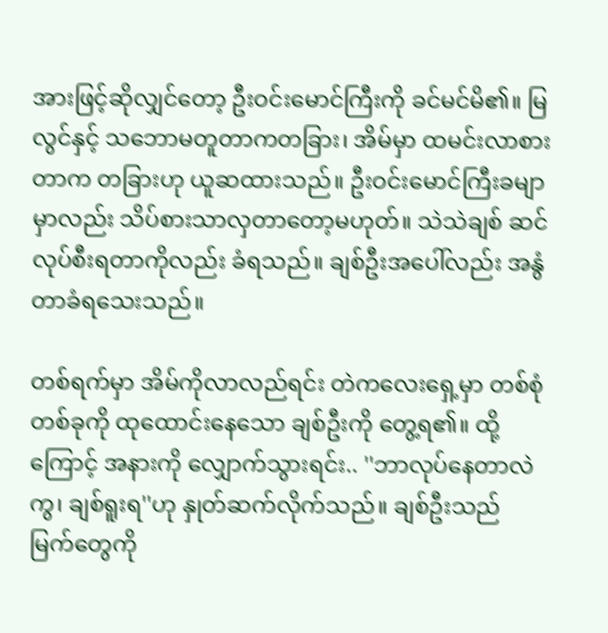အားဖြင့်ဆိုလျှင်တော့ ဦးဝင်းမောင်ကြီးကို ခင်မင်မိ၏။ မြလွင်နှင့် သဘောမတူတာကတခြား၊ အိမ်မှာ ထမင်းလာစားတာက တခြားဟု ယူဆထားသည်။ ဦးဝင်းမောင်ကြီးခမျာမှာလည်း သိပ်စားသာလှတာတော့မဟုတ်။ သဲသဲချစ် ဆင်လုပ်စီးရတာကိုလည်း ခံရသည်။ ချစ်ဦးအပေါ်လည်း အနွံတာခံရသေးသည်။

တစ်ရက်မှာ အိမ်ကိုလာလည်ရင်း တဲကလေးရှေ့မှာ တစ်စုံတစ်ခုကို ထုထောင်းနေသော ချစ်ဦးကို တွေ့ရ၏။ ထို့ကြောင့် အနားကို လျှောက်သွားရင်း.. ''ဘာလုပ်နေတာလဲကွ၊ ချစ်ရူးရ''ဟု နှုတ်ဆက်လိုက်သည်။ ချစ်ဦးသည် မြက်တွေကို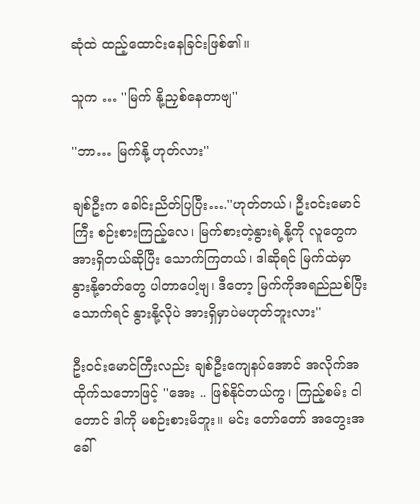ဆုံထဲ ထည့်ထောင်းနေခြင်းဖြစ်၏။

သူက … ''မြက် နို့ညှစ်နေတာဗျ''

''ဘာ… မြက်နို့ ဟုတ်လား''

ချစ်ဦးက ခေါင်းညိတ်ပြပြီး….''ဟုတ်တယ်၊ ဦးဝင်းမောင်ကြီး စဉ်းစားကြည့်လေ၊ မြက်စားတဲ့နွားရဲ့နို့ကို လူတွေက အားရှိတယ်ဆိုပြီး သောက်ကြတယ်၊ ဒါဆိုရင် မြက်ထဲမှာ နွားနို့ဓာတ်တွေ ပါတာပေါ့ဗျ၊ ဒီတော့ မြက်ကိုအရည်ညစ်ပြီး သောက်ရင် နွားနို့လိုပဲ အားရှိမှာပဲမဟုတ်ဘူးလား''

ဦးဝင်းမောင်ကြီးလည်း ချစ်ဦးကျေနပ်အောင် အလိုက်အထိုက်သဘောဖြင့် ''အေး .. ဖြစ်နိုင်တယ်ကွ၊ ကြည့်စမ်း ငါတောင် ဒါကို မစဉ်းစားမိဘူး။ မင်း တော်တော် အတွေးအခေါ်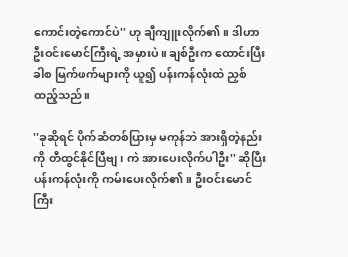ကောင်းတဲ့ကောင်ပဲ'' ဟု ချီကျူးလိုက်၏။ ဒါဟာ ဦးဝင်းမောင်ကြီးရဲ့ အမှားပဲ။ ချစ်ဦးက ထောင်းပြီးခါစ မြက်ဖက်များကို ယူ၍ ပန်းကန်လုံးထဲ ညှစ်ထည့်သည်။

''ခုဆိုရင် ပိုက်ဆံတစ်ပြားမှ မကုန်ဘဲ အားရှိတဲ့နည်းကို တီထွင်နိုင်ပြီဗျ၊ ကဲ အားပေးလိုက်ပါဦး'' ဆိုပြီး ပန်းကန်လုံးကို ကမ်းပေးလိုက်၏။ ဦးဝင်းမောင်ကြီး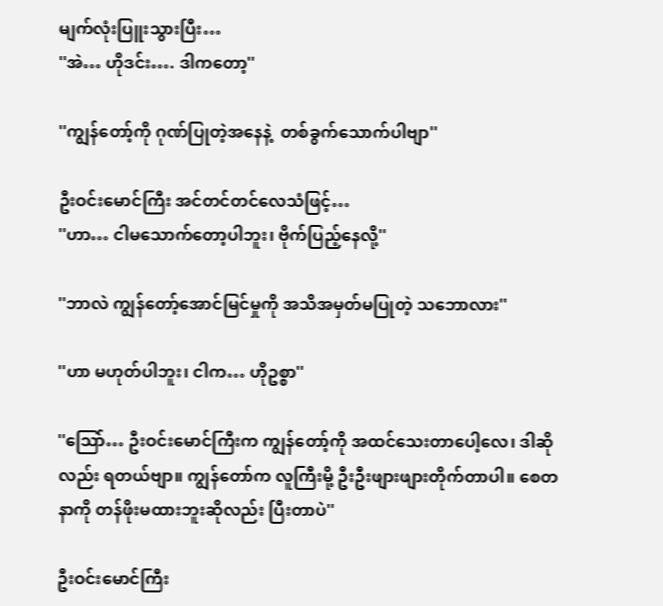မျက်လုံးပြူးသွားပြီး…
''အဲ… ဟိုဒင်း…. ဒါကတော့''

''ကျွန်တော့်ကို ဂုဏ်ပြုတဲ့အနေနဲ့  တစ်ခွက်သောက်ပါဗျာ''

ဦးဝင်းမောင်ကြီး အင်တင်တင်လေသံဖြင့်…
''ဟာ… ငါမသောက်တော့ပါဘူး၊ ဗိုက်ပြည့်နေလို့''

''ဘာလဲ ကျွန်တော့်အောင်မြင်မှုကို အသိအမှတ်မပြုတဲ့ သဘောလား''

''ဟာ မဟုတ်ပါဘူး၊ ငါက… ဟိုဥစ္စာ''

''သြော်… ဦးဝင်းမောင်ကြီးက ကျွန်တော့်ကို အထင်သေးတာပေါ့လေ၊ ဒါဆိုလည်း ရတယ်ဗျာ။ ကျွန်တော်က လူကြီးမို့ ဦးဦးဖျားဖျားတိုက်တာပါ။ စေတနာကို တန်ဖိုးမထားဘူးဆိုလည်း ပြီးတာပဲ''

ဦးဝင်းမောင်ကြီး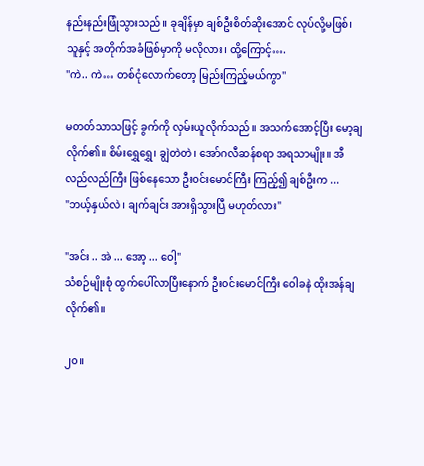နည်းနည်းဖြုံသွားသည်။ ခုချိန်မှာ ချစ်ဦးစိတ်ဆိုးအောင် လုပ်လို့မဖြစ်၊ သူနှင့် အတိုက်အခံဖြစ်မှာကို မလိုလား၊ ထို့ကြောင့်….
''ကဲ.. ကဲ… တစ်ငုံလောက်တော့ မြည်းကြည့်မယ်ကွာ''

မတတ်သာသဖြင့် ခွက်ကို လှမ်းယူလိုက်သည်။ အသက်အောင့်ပြီး မော့ချလိုက်၏။ စိမ်းရွှေရွှေ၊ ချွဲတဲတဲ၊ အော်ဂလီဆန်စရာ အရသာမျိုး။ အီလည်လည်ကြီး ဖြစ်နေသော ဦး၀င်းမောင်ကြီး ကြည့်၍ ချစ်ဦးက ...
"ဘယ့်နှယ်လဲ၊ ချက်ချင်း အားရှိသွားပြီ မဟုတ်လား"

"အင်း .. အဲ ... အော့ ... ဝေါ့"
သံစဉ်မျိုးစုံ ထွက်ပေါ်လာပြီးနောက် ဦး၀င်းမောင်ကြီး ဝေါခနဲ ထိုးအန်ချလိုက်၏။

၂၀။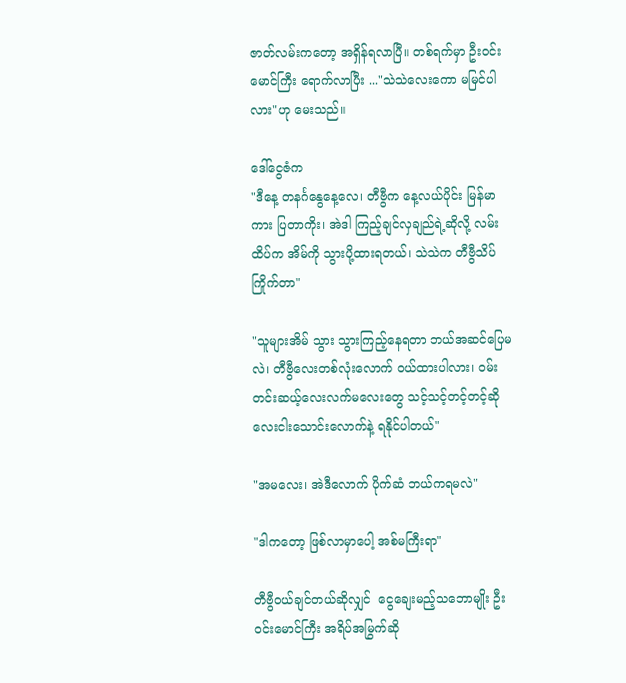ဇာတ်လမ်းကတော့ အရှိန်ရလာပြီ။ တစ်ရက်မှာ ဦး၀င်းမောင်ကြီး ရောက်လာပြီး ..."သဲသဲလေးကော မမြင်ပါလား"ဟု မေးသည်။

ဒေါ်ငွေဇံက
"ဒီနေ့ တနင်္ဂနွေနေ့လေ၊ တီဗွီက နေ့လယ်ပိုင်း မြန်မာကား ပြတာကိုး၊ အဲဒါ ကြည့်ချင်လှချည်ရဲ့ဆိုလို့ လမ်းထိပ်က အိမ်ကို သွားပို့ထားရတယ်၊ သဲသဲက တီဗွီသိပ်ကြိုက်တာ"

"သူများအိမ် သွား သွားကြည့်နေရတာ ဘယ်အဆင်ပြေမလဲ၊ တီဗွီလေးတစ်လုံးလောက် ၀ယ်ထားပါလား၊ ၀မ်းတင်းဆယ့်လေးလက်မလေးတွေ သင့်သင့်တင့်တင့်ဆို လေးငါးသောင်းလောက်နဲ့ ရနိုင်ပါတယ်"

"အမလေး၊ အဲဒီလောက် ပိုက်ဆံ ဘယ်ကရမလဲ"

"ဒါကတော့ ဖြစ်လာမှာပေါ့ အစ်မကြီးရာ"

တီဗွီ၀ယ်ချင်တယ်ဆိုလျှင်  ငွေချေးမည့်သဘောမျိုး ဦး၀င်းမောင်ကြီး အရိပ်အမြွက်ဆို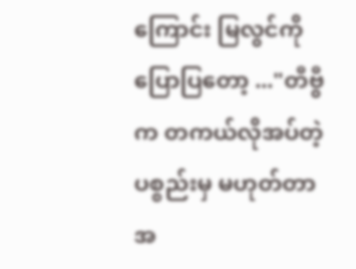ကြောင်း မြလွင်ကို ပြောပြတော့ ..."တီဗွီက တကယ်လိုအပ်တဲ့ပစ္စည်းမှ မဟုတ်တာ အ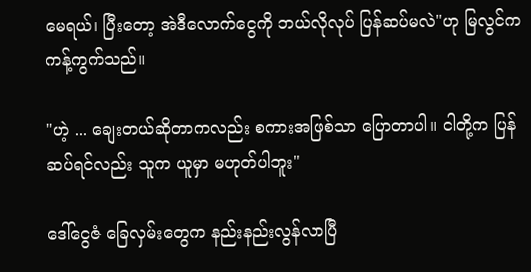မေရယ်၊ ပြီးတော့ အဲဒီလောက်ငွေကို ဘယ်လိုလုပ် ပြန်ဆပ်မလဲ"ဟု မြလွင်က ကန့်ကွက်သည်။

"ဟဲ့ ... ချေးတယ်ဆိုတာကလည်း စကားအဖြစ်သာ ပြောတာပါ။ ငါတို့က ပြန်ဆပ်ရင်လည်း သူက ယူမှာ မဟုတ်ပါဘူး"

ဒေါ်ငွေဇံ ခြေလှမ်းတွေက နည်းနည်းလွန်လာပြီ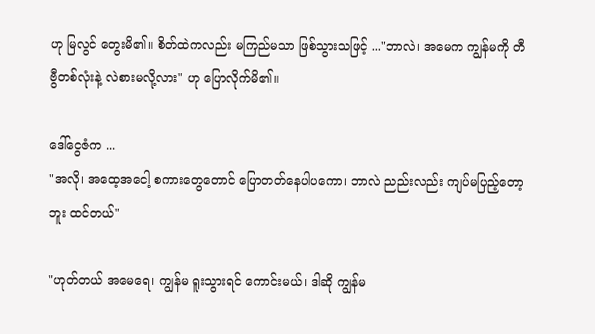ဟု မြလွင် တွေးမိ၏။ စိတ်ထဲကလည်း မကြည်မသာ ဖြစ်သွားသဖြင့် ..."ဘာလဲ၊ အမေက ကျွန်မကို တီဗွီတစ်လုံးနဲ့ လဲစားမလို့လား" ဟု ပြောလိုက်မိ၏။

ဒေါ်ငွေဇံက ...
"အလို၊ အထေ့အငေါ့ စကားတွေတောင် ပြောတတ်နေပါပကော၊ ဘာလဲ ညည်းလည်း ကျပ်မပြည့်တော့ဘူး ထင်တယ်"

"ဟုတ်တယ် အမေရေ၊ ကျွန်မ ရူးသွားရင် ကောင်းမယ်၊ ဒါဆို ကျွန်မ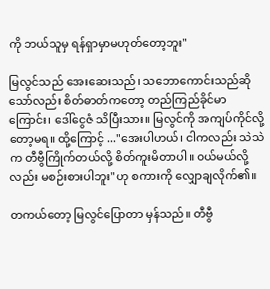ကို ဘယ်သူမှ ရန်ရှာမှာမဟုတ်တော့ဘူး"

မြလွင်သည် အေးဆေးသည်၊ သဘောကောင်းသည်ဆိုသော်လည်း စိတ်ဓာတ်ကတော့ တည်ကြည်ခိုင်မာကြောင်း၊ ဒေါ်ငွေဇံ သိပြီးသား။ မြလွင်ကို အကျပ်ကိုင်လို့တော့မရ။ ထို့ကြောင့် ..."အေးပါဟယ်၊ ငါကလည်း သဲသဲက တီဗွီကြိုက်တယ်လို့ စိတ်ကူးမိတာပါ။ ၀ယ်မယ်လို့လည်း မစဉ်းစားပါဘူး"ဟု စကားကို လျှောချလိုက်၏။

တကယ်တော့ မြလွင်ပြောတာ မှန်သည်။ တီဗွီ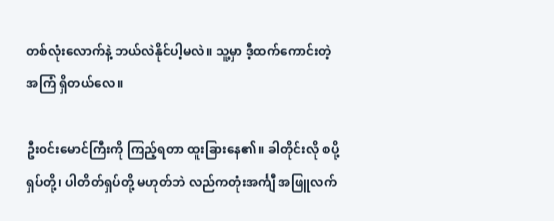တစ်လုံးလောက်နဲ့ ဘယ်လဲနိုင်ပါ့မလဲ။ သူ့မှာ ဒီ့ထက်ကောင်းတဲ့အကြံ ရှိတယ်လေ။

ဦး၀င်းမောင်ကြီးကို ကြည့်ရတာ ထူးခြားနေ၏။ ခါတိုင်းလို စပို့ရှပ်တို့၊ ပါတိတ်ရှပ်တို့ မဟုတ်ဘဲ လည်ကတုံးအင်္ကျီ အဖြူလက်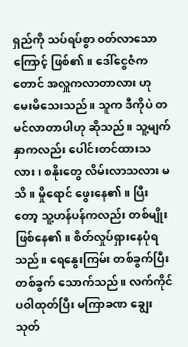ရှည်ကို သပ်ရပ်စွာ ၀တ်လာသောကြောင့် ဖြစ်၏။ ဒေါ်ငွေဇံကတောင် အလှူကလာတာလား ဟု မေးမိသေးသည်။ သူက ဒီကိုပဲ တမင်လာတာပါဟု ဆိုသည်။ သူ့မျက်နှာကလည်း ပေါင်းတင်ထားသလား၊ စနိုးတွေ လိမ်းလာသလား မသိ။ မှိုရောင် ဖွေးနေ၏။ ပြီးတော့ သူ့ဟန်ပန်ကလည်း တစ်မျိုး ဖြစ်နေ၏။ စိတ်လှုပ်ရှားနေပုံရသည်။ ရေနွေးကြမ်း တစ်ခွက်ပြီးတစ်ခွက် သောက်သည်။ လက်ကိုင်ပဝါထုတ်ပြီး မကြာခဏ ချွေးသုတ်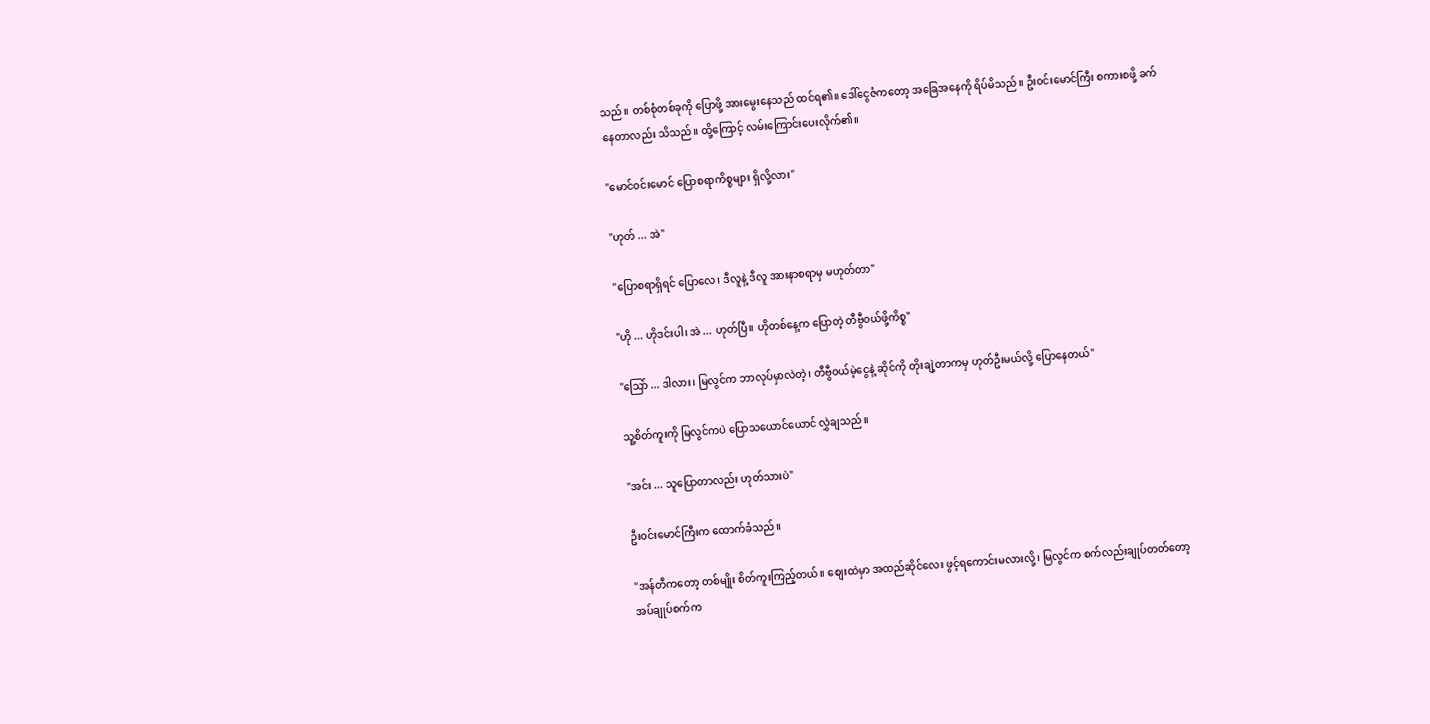သည်။ တစ်စုံတစ်ခုကို ပြောဖို့ အားမွေးနေသည် ထင်ရ၏။ ဒေါ်ငွေဇံကတော့ အခြေအနေကို ရိပ်မိသည်။ ဦး၀င်းမောင်ကြီး စကားစဖို့ ခက်နေတာလည်း သိသည်။ ထို့ကြောင့် လမ်းကြောင်းပေးလိုက်၏။

"မောင်၀င်းမောင် ပြောစရာကိစ္စများ ရှိလို့လား"

"ဟုတ် ... အဲ"

"ပြောစရာရှိရင် ပြောလေ၊ ဒီလူနဲ့ ဒီလူ အားနာစရာမှ မဟုတ်တာ"

"ဟို ... ဟိုဒင်းပါ၊ အဲ ... ဟုတ်ပြီ။ ဟိုတစ်နေ့က ပြောတဲ့ တီဗွီ၀ယ်ဖို့ကိစ္စ"

"သြော် ... ဒါလား၊ မြလွင်က ဘာလုပ်မှာလဲတဲ့၊ တီဗွီ၀ယ်မဲ့ငွေနဲ့ ဆိုင်ကို တိုးချဲ့တာကမှ ဟုတ်ဦးမယ်လို့ ပြောနေတယ်"

သူ့စိတ်ကူးကို မြလွင်ကပဲ ပြောသယောင်ယောင် လွှဲချသည်။

"အင်း ... သူပြောတာလည်း ဟုတ်သားပဲ"

ဦး၀င်းမောင်ကြီးက ထောက်ခံသည်။

"အန်တီကတော့ တစ်မျိုး စိတ်ကူးကြည့်တယ်။ စျေးထဲမှာ အထည်ဆိုင်လေး ဖွင့်ရကောင်းမလားလို့၊ မြလွင်က စက်လည်းချုပ်တတ်တော့ အပ်ချုပ်စက်က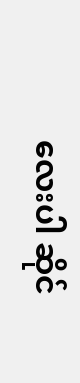လေးပါ ဆိုင်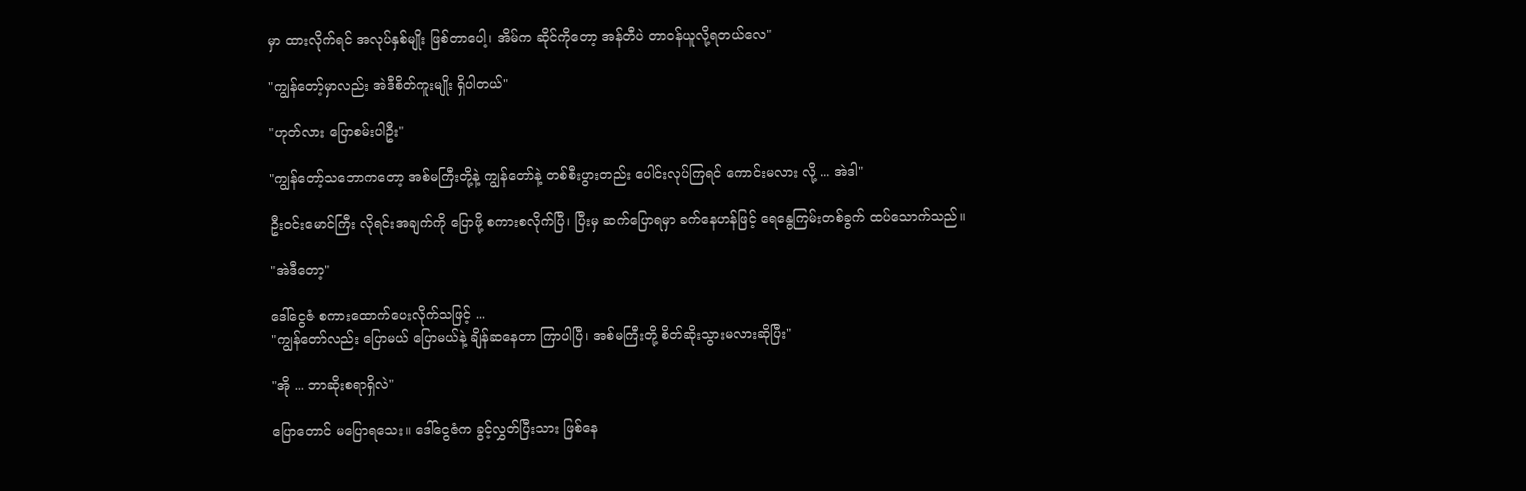မှာ ထားလိုက်ရင် အလုပ်နှစ်မျိုး ဖြစ်တာပေါ့၊ အိမ်က ဆိုင်ကိုတော့ အန်တီပဲ တာ၀န်ယူလို့ရတယ်လေ"

"ကျွန်တော့်မှာလည်း အဲဒီစိတ်ကူးမျိုး ရှိပါတယ်"

"ဟုတ်လား ပြောစမ်းပါဦး"

"ကျွန်တော့်သဘောကတော့ အစ်မကြီးတို့နဲ့ ကျွန်တော်နဲ့ တစ်စီးပွားတည်း ပေါင်းလုပ်ကြရင် ကောင်းမလား လို့ ... အဲဒါ"

ဦး၀င်းမောင်ကြီး လိုရင်းအချက်ကို ပြောဖို့ စကားစလိုက်ပြီ၊ ပြီးမှ ဆက်ပြောရမှာ ခက်နေဟန်ဖြင့် ရေနွေကြမ်းတစ်ခွက် ထပ်သောက်သည်။

"အဲဒီတော့"

ဒေါ်ငွေဇံ စကားထောက်ပေးလိုက်သဖြင့် ...
"ကျွန်တော်လည်း ပြောမယ် ပြောမယ်နဲ့ ချိန်ဆနေတာ ကြာပါပြီ၊ အစ်မကြီးတို့ စိတ်ဆိုးသွားမလားဆိုပြီး"

"အို ... ဘာဆိုးစရာရှိလဲ"

ပြောတောင် မပြောရသေး။ ဒေါ်ငွေဇံက ခွင့်လွှတ်ပြီးသား ဖြစ်နေ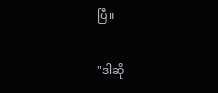ပြီ။

"ဒါဆို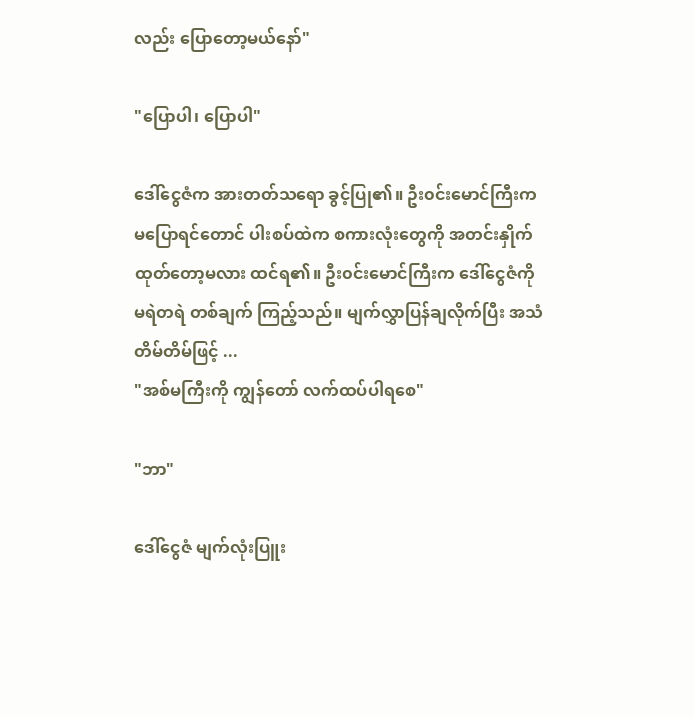လည်း ပြောတော့မယ်နော်"

"ပြောပါ၊ ပြောပါ"

ဒေါ်ငွေဇံက အားတတ်သရော ခွင့်ပြု၏။ ဦး၀င်းမောင်ကြီးက မပြောရင်တောင် ပါးစပ်ထဲက စကားလုံးတွေကို အတင်းနှိုက်ထုတ်တော့မလား ထင်ရ၏။ ဦး၀င်းမောင်ကြီးက ဒေါ်ငွေဇံကို မရဲတရဲ တစ်ချက် ကြည့်သည်။ မျက်လွှာပြန်ချလိုက်ပြီး အသံတိမ်တိမ်ဖြင့် ...
"အစ်မကြီးကို ကျွန်တော် လက်ထပ်ပါရစေ"

"ဘာ"

ဒေါ်ငွေဇံ မျက်လုံးပြူး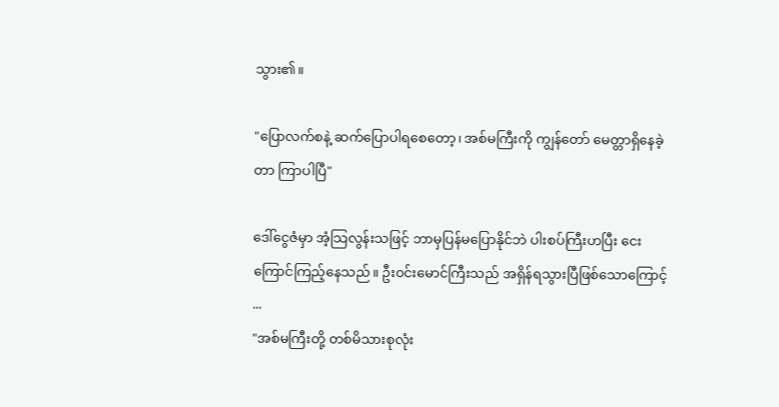သွား၏။

"ပြောလက်စနဲ့ ဆက်ပြောပါရစေတော့၊ အစ်မကြီးကို ကျွန်တော် မေတ္တာရှိနေခဲ့တာ ကြာပါပြီ"

ဒေါ်ငွေဇံမှာ အံ့သြလွန်းသဖြင့် ဘာမှပြန်မပြောနိုင်ဘဲ ပါးစပ်ကြီးဟပြီး ငေးကြောင်ကြည့်နေသည်။ ဦး၀င်းမောင်ကြီးသည် အရှိန်ရသွားပြီဖြစ်သောကြောင့် ...
"အစ်မကြီးတို့ တစ်မိသားစုလုံး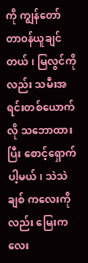ကို ကျွန်တော် တာ၀န်ယူချင်တယ်၊ မြလွင်ကိုလည်း သမီးအရင်းတစ်ယောက်လို သဘောထားပြီး စောင့်ရှောက်ပါ့မယ်၊ သဲသဲချစ် ကလေးကိုလည်း မြေးကလေး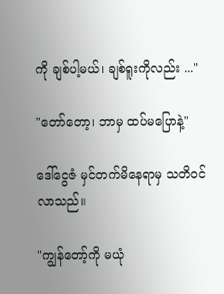ကို ချစ်ပါ့မယ်၊ ချစ်ရူးကိုလည်း ..."

"တော်တော့၊ ဘာမှ ထပ်မပြောနဲ့"

ဒေါ်ငွေဇံ မှင်တက်မိနေရာမှ သတိ၀င်လာသည်။

"ကျွန်တော့်ကို မယုံ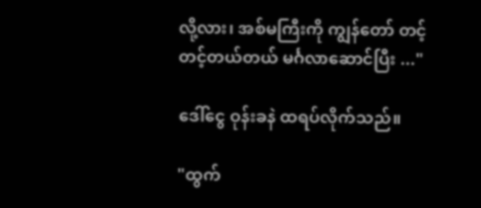လို့လား၊ အစ်မကြီးကို ကျွန်တော် တင့်တင့်တယ်တယ် မင်္ဂလာဆောင်ပြီး ..."

ဒေါ်ငွေ ဝုန်းခနဲ ထရပ်လိုက်သည်။

"ထွက်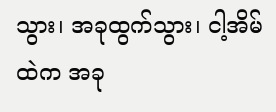သွား၊ အခုထွက်သွား၊ ငါ့အိမ်ထဲက အခု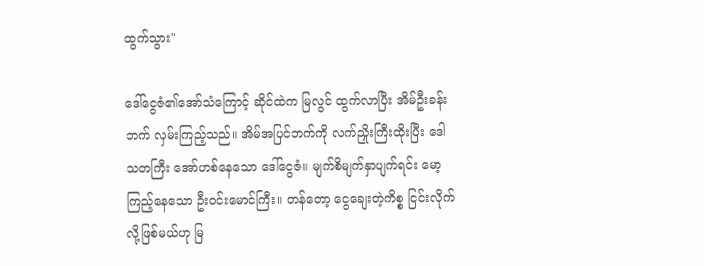ထွက်သွား"

ဒေါ်ငွေဇံ၏အော်သံကြောင့် ဆိုင်ထဲက မြလွင် ထွက်လာပြီး အိမ်ဦးခန်းဘက် လှမ်းကြည့်သည်။ အိမ်အပြင်ဘက်ကို လက်ညှိုးကြီးထိုးပြီး ဒေါသတကြီး အော်ဟစ်နေသော ဒေါ်ငွေဇံ။ မျက်စိမျက်နှာပျက်ရင်း မော့ကြည့်နေသော ဦး၀င်းမောင်ကြီး။ တန်တော့ ငွေချေးတဲ့ကိစ္စ ငြင်းလိုက်လို့ဖြစ်မယ်ဟု မြ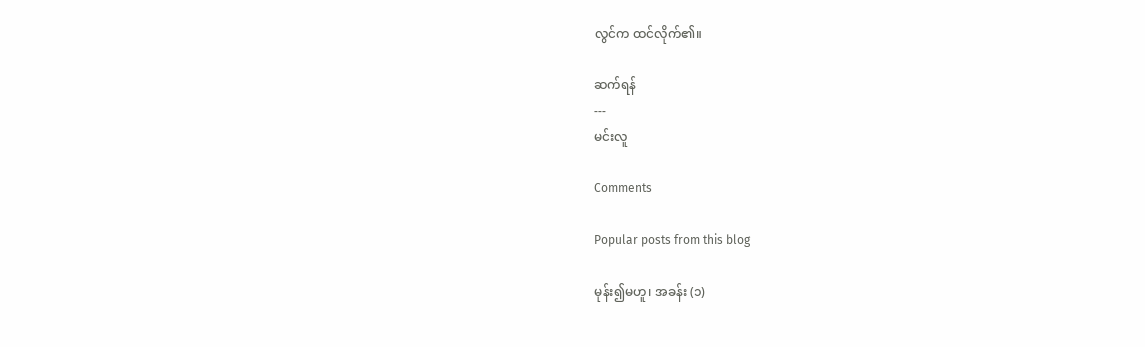လွင်က ထင်လိုက်၏။

ဆက်ရန်
---
မင်းလူ

Comments

Popular posts from this blog

မုန်း၍မဟူ၊ အခန်း (၁)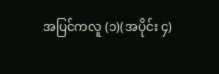အပြင်ကလူ (၁)(အပိုင်း ၄)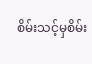စိမ်းသင့်မှစိမ်း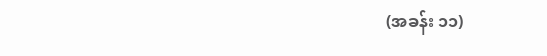(အခန်း ၁၁)